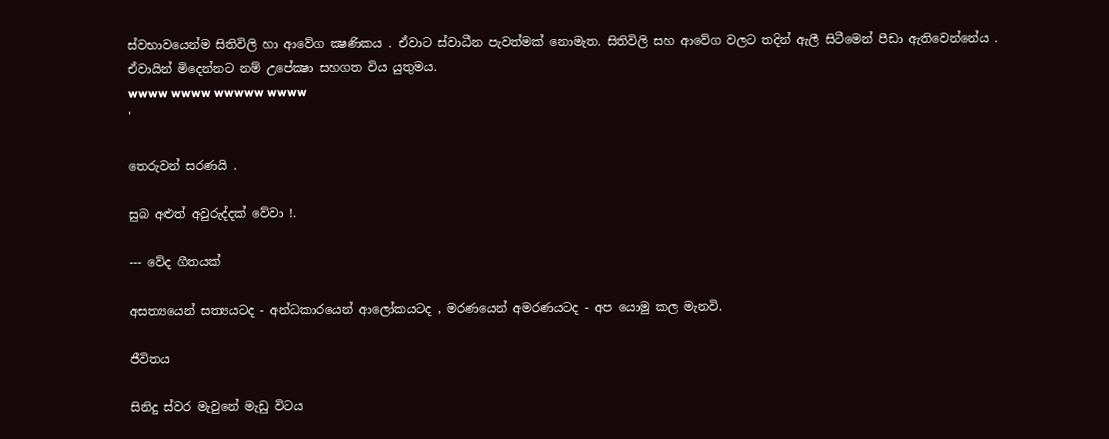ස්වභාවයෙන්ම සිතිවිලි හා ආවේග ක්‍ෂණිකය . ඒවාට ස්වාධීන පැවත්මක් නොමැත. සිතිවිලි සහ ආවේග වලට තදින් ඇලී සිටීමෙන් පීඩා ඇතිවෙන්නේය . ඒවායින් මිදෙන්නට නම් උපේක්‍ෂා සහගත විය යුතුමය.
wwww wwww wwwww wwww
'

තෙරුවන් සරණයි .

සුබ අළුත් අවුරුද්දක් වේවා !.

--- වේද ගීතයක්

අසත්‍යයෙන් සත්‍යයටද - අන්ධකාරයෙන් ආලෝකයටද , මරණයෙන් අමරණයටද - අප යොමු කල මැනවි.

ජීවිතය

සිනිදු ස්වර මැවුනේ මැඩු විටය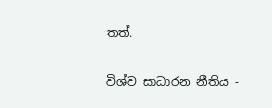තත්.

විශ්ව සාධාරන නීතිය -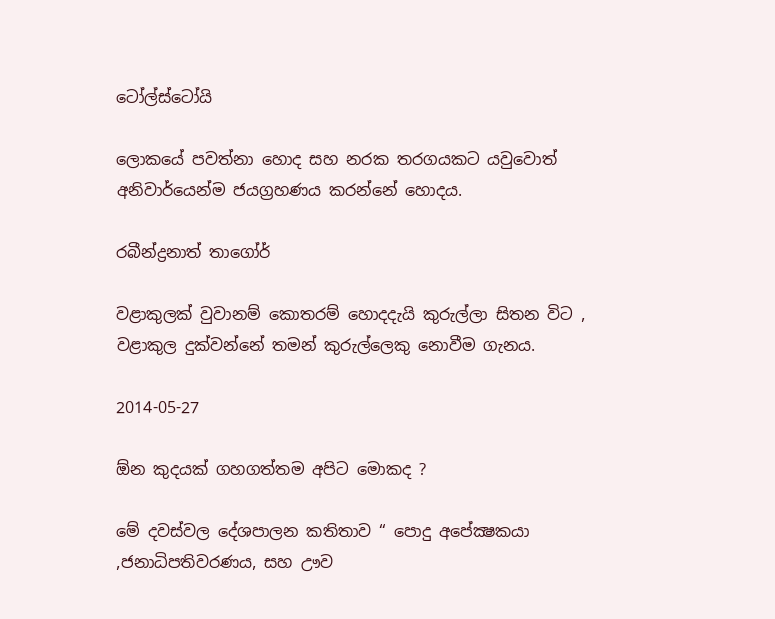ටෝල්ස්ටෝයි

ලොකයේ පවත්නා හොද සහ නරක තරගයකට යවුවොත් අනිවාර්යෙන්ම ජයග්‍රහණය කරන්නේ හොදය.

රබීන්ද්‍රනාත් තාගෝර්

වළාකුලක් වුවානම් කොතරම් හොදදැයි කුරුල්ලා සිතන විට , වළාකුල දුක්වන්නේ තමන් කුරුල්ලෙකු නොවීම ගැනය.

2014-05-27

ඕන කුදයක් ගහගත්තම අපිට මොකද ?

මේ දවස්වල දේශපාලන කතිතාව “ පොදු අපේක්‍ෂකයා ,ජනාධිපතිවරණය, සහ ඌව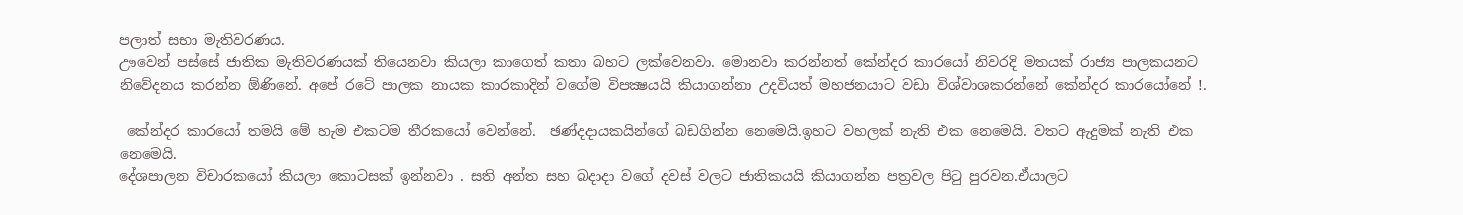පලාත් සභා මැතිවරණය.
ඌවෙන් පස්සේ ජාතික මැතිවරණයක් තියෙනවා කියලා කාගෙත් කතා බහට ලක්වෙනවා. මොනවා කරන්නත් කේන්දර කාරයෝ නිවරදි මතයක් රාජ්‍ය පාලකයනට නිවේදනය කරන්න ඕණිනේ. අපේ රටේ පාලක නායක කාරකාදින් වගේම විපක්‍ෂයයි කියාගන්නා උදවියත් මහජනයාට වඩා විශ්වාශකරන්නේ කේන්දර කාරයෝනේ !.

 කේන්දර කාරයෝ තමයි මේ හැම එකටම තීරකයෝ වෙන්නේ.  ඡණ්දදායකයින්ගේ බඩගින්න නෙමෙයි.ඉහට වහලක් නැති එක නෙමෙයි. වතට ඇදුමක් නැති එක නෙමෙයි.
දේශපාලන විචාරකයෝ කියලා කොටසක් ඉන්නවා . සති අන්ත සහ බදාදා වගේ දවස් වලට ජාතිකයයි කියාගන්න පත්‍රවල පිටු පුරවන.ඒයාලට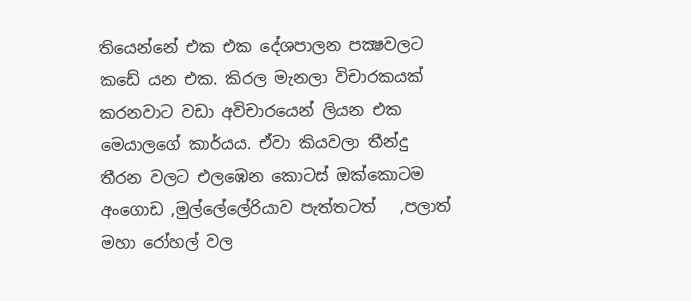තියෙන්නේ එක එක දේශපාලන පක්‍ෂවලට කඩේ යන එක. කිරල මැනලා විචාරකයක් කරනවාට වඩා අවිචාරයෙන් ලියන එක මෙයාලගේ කාර්යය. ඒවා කියවලා තීන්දු තීරන වලට එලඹෙන කොටස් ඔක්කොටම අංගොඩ ,මුල්ලේලේරියාව පැත්තටත්   ,පලාත් මහා රෝහල් වල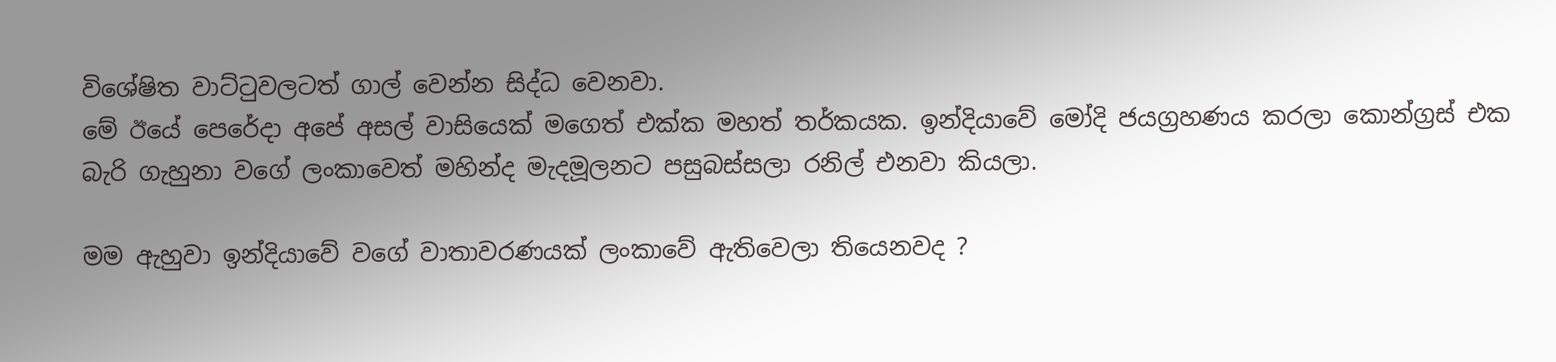විශේෂිත වාට්ටුවලටත් ගාල් වෙන්න සිද්ධ වෙනවා.
මේ ඊයේ පෙරේදා අපේ අසල් වාසියෙක් මගෙත් එක්ක මහත් තර්කයක. ඉන්දියාවේ මෝදි ජයග්‍රහණය කරලා කොන්ග්‍රස් එක  බැරි ගැහුනා වගේ ලංකාවෙත් මහින්ද මැදමූලනට පසුබස්සලා ‍රනිල් එනවා කියලා.

මම ඇහුවා ඉන්දියාවේ වගේ වාතාවරණයක් ලංකාවේ ඇතිවෙලා තියෙනවද ?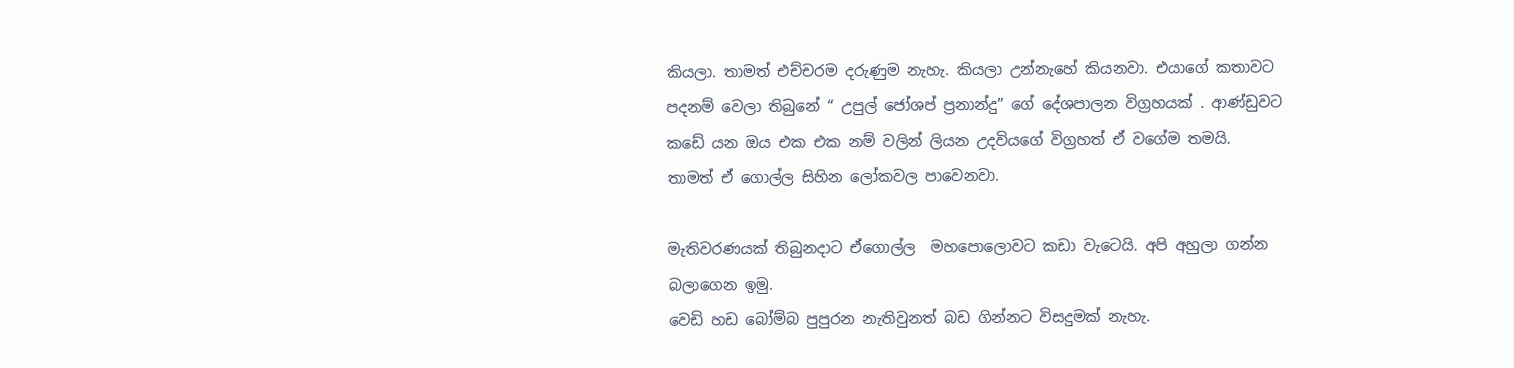කියලා. තාමත් එච්චරම දරුණුම නැහැ. කියලා උන්නැහේ කියනවා. එයාගේ කතාවට පදනම් වෙලා තිබුනේ “ උපුල් ජෝශප් ප්‍රනාන්දු” ගේ දේශපාලන විග්‍රහයක් . ආණ්ඩුවට කඩේ යන ඔය එක එක නම් වලින් ලියන උදවියගේ විග්‍රහත් ඒ වගේම තමයි. තාමත් ඒ ගොල්ල සිහින ලෝකවල පාවෙනවා.

මැතිවරණයක් තිබුනදාට ඒගොල්ල  මහපොලොවට කඩා වැටෙයි. අපි අහුලා ගන්න බලාගෙන ඉමු.
වෙඩි හඩ බෝම්බ පුපුරන නැතිවුනත් බඩ ගින්නට විසදුමක් නැහැ.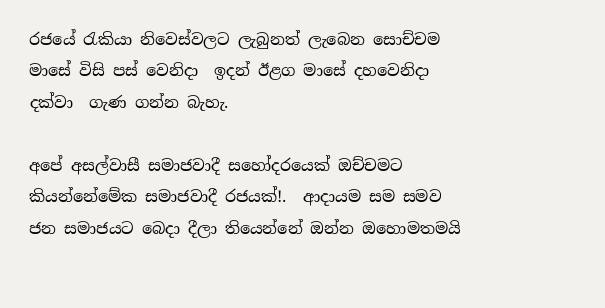රජයේ රැකියා නිවෙස්වලට ලැබුනත් ලැබෙන සොච්චම මාසේ විසි පස් වෙනිදා  ඉදන් ඊළග මාසේ දහවෙනිදා දක්වා  ගැණ ගන්න බැහැ.

අපේ අසල්වාසී සමාජවාදී සහෝදරයෙක් ඔච්චමට කියන්නේමේක සමාජවාදී රජයක්!.  ආදායම සම සමව  ජන සමාජයට බෙදා දීලා තියෙන්නේ ඔන්න ඔහොමතමයි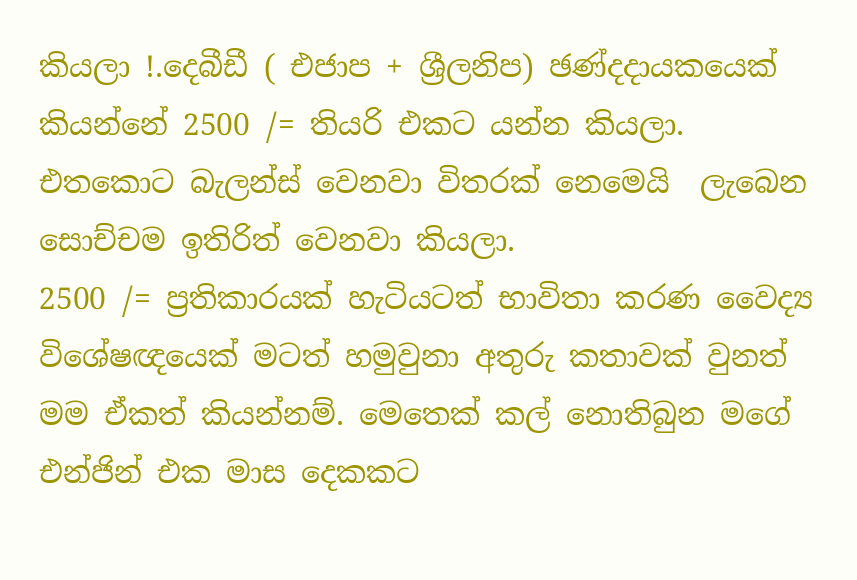කියලා !.දෙබීඩී ( එජාප + ශ්‍රීලනිප) ඡණ්දදායකයෙක්  කියන්නේ 2500 /= තියරි එකට යන්න කියලා. එතකොට බැලන්ස් වෙනවා විතරක් නෙමෙයි  ලැබෙන සොච්චම ඉතිරිත් වෙනවා කියලා.
2500 /= ප්‍රතිකාරයක් හැටියටත් භාවිතා කරණ වෛද්‍ය විශේෂඥයෙක් මටත් හමුවුනා අතුරු කතාවක් වුනත් මම ඒකත් කියන්නම්. මෙතෙක් කල් නොතිබුන මගේ එන්ජින් එක මාස දෙකකට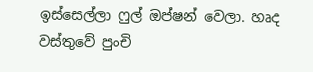ඉස්සෙල්ලා ෆුල් ඔප්ෂන් වෙලා. හෘද වස්තුවේ පුංචි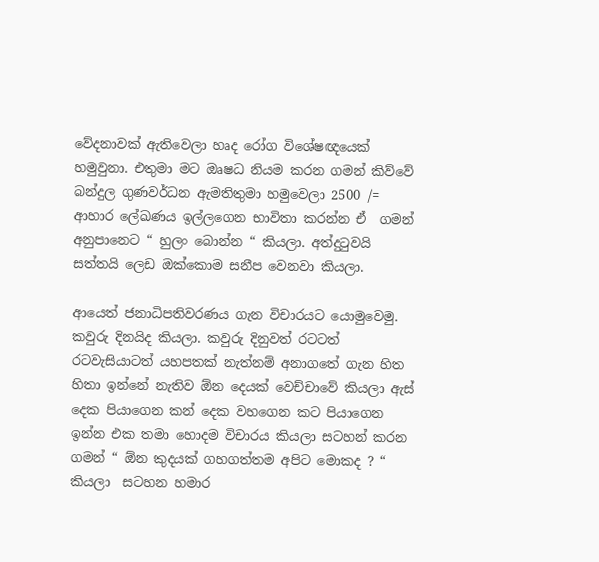වේදනාවක් ඇතිවෙලා හෘද රෝග විශේෂඥයෙක් හමුවුනා. එතුමා මට ඔෘෂධ නියම කරන ගමන් කිව්වේ බන්දුල ගුණවර්ධන ඇමතිතුමා හමුවෙලා 2500 /= ආහාර ලේඛණය ඉල්ලගෙන භාවිතා කරන්න ඒ  ගමන් අනුපානෙට “ හුලං බොන්න “ කියලා. අත්දුටුවයි සත්තයි ලෙඩ ඔක්කොම සනීප වෙනවා කියලා.

ආයෙත් ජනාධිපතිවරණය ගැන විචාරයට යොමුවෙමු. කවුරු දිනයිද කියලා. කවුරු දිනුවත් රටටත් රටවැසියාටත් යහපතක් නැත්නම් අනාගතේ ගැන හිත හිතා ඉන්නේ නැතිව ඕන දෙයක් වෙච්චාවේ කියලා ඇස් දෙක පියාගෙන කන් දෙක වහගෙන කට පියාගෙන ඉන්න එක තමා හොදම විචාරය කියලා සටහන් කරන ගමන් “ ඕන කුදයක් ගහගත්තම අපිට මොකද ? “ කියලා  සටහන හමාර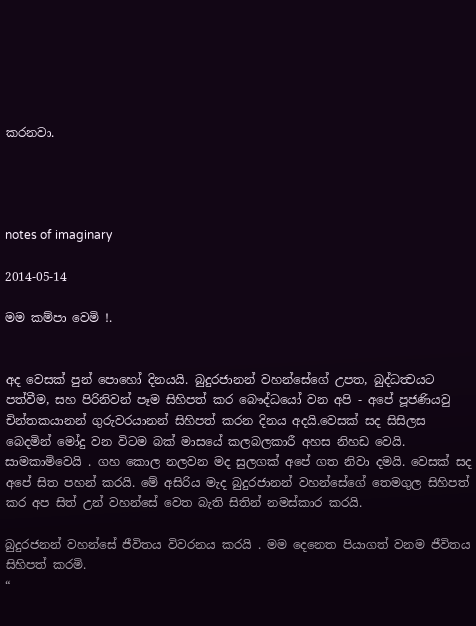කරනවා.




notes of imaginary

2014-05-14

මම කම්පා වෙමි !.


අද වෙසක් පුන් පොහෝ දිනයයි. බුදුරජානන් වහන්සේගේ උපත, බුද්ධත්‍වයට පත්වීම, සහ පිරිනිවන් පෑම සිහිපත් කර බෞද්ධයෝ වන අපි - අපේ පූජණියවු චින්තකයානන් ගුරුවරයානන් සිහිපත් කරන දිනය අදයි.වෙසක් සද සිසිලස බෙදමින් මෝදු වන විටම බක් මාසයේ කලබලකාරී අහස නිහඩ වෙයි. සාමකාමිවෙයි . ගහ කොල නලවන මද සුලගක් අපේ ගත නිවා දමයි. වෙසක් සද අපේ සිත පහන් කරයි. මේ අසිරිය මැද බුදුරජානන් වහන්සේගේ තෙමගුල සිහිපත් කර අප සිත් උන් වහන්සේ වෙත බැති සිතින් නමස්කාර කරයි.

බුදුරජනන් වහන්සේ ජීවිතය විවරනය කරයි . මම දෙනෙත පියාගත් වනම ජීවිතය සිහිපත් කරමි.
“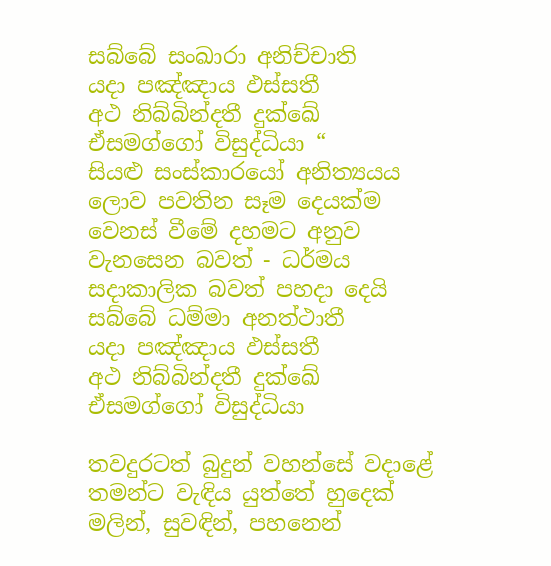සබ්බේ සංඛාරා අනිච්චාති
යදා පඤ්ඤාය ඵස්සතී
අථ නිබ්බින්දතී දුක්ඛේ
ඒසමග්ගෝ විසුද්ධියා “
සියළු සංස්කාරයෝ අනිත්‍යයය
ලොව පවතින සෑම දෙයක්ම වෙනස් වීමේ දහමට අනුව වැනසෙන බවත් - ධර්මය සදාකාලික බවත් පහදා දෙයි
සබ්බේ ධම්මා අනත්ථාතී
යදා පඤ්ඤාය ඵස්සතී
අථ නිබ්බින්දතී දුක්ඛේ
ඒසමග්ගෝ විසුද්ධියා

තවදුරටත් බුදුන් වහන්සේ වදාළේ තමන්ට වැඳිය යුත්තේ හුදෙක් මලින්, සුවඳින්, පහනෙන්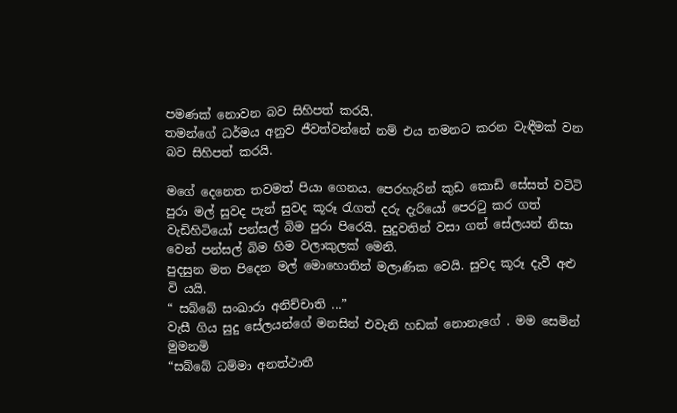පමණක් නොවන බව සිහිපත් කරයි.
තමන්ගේ ධර්මය අනුව ජීවත්වන්නේ නම් එය තමනට කරන වැඳීමක් වන බව සිහිපත් කරයි.

මගේ දෙනෙත තවමත් පියා ගෙනය. පෙරහැරින් කුඩ කොඩි සේසත් වටිටි පුරා මල් සුවද පැන් සුවද කූරූ රැගත් දරු දැරියෝ පෙරටු කර ගත් වැඩිහිටියෝ පන්සල් බිම පුරා පිරෙයි. සුදුවතින් වසා ගත් සේලයන් නිසා වෙන් පන්සල් බිම හිම වලාකුලක් මෙනි.
පුදසුන මත පිදෙන මල් මොහොතින් මලාණික වෙයි. සුවද කූරූ දැවී අළු වි යයි.
“ සබ්බේ සංඛාරා අනිච්චාති ...”
වැසී ගිය සුදු සේලයන්ගේ මනසින් එවැනි හඩක් නොනැගේ . මම සෙමින් මුමනමි
“සබ්බේ ධම්මා අනත්ථාතී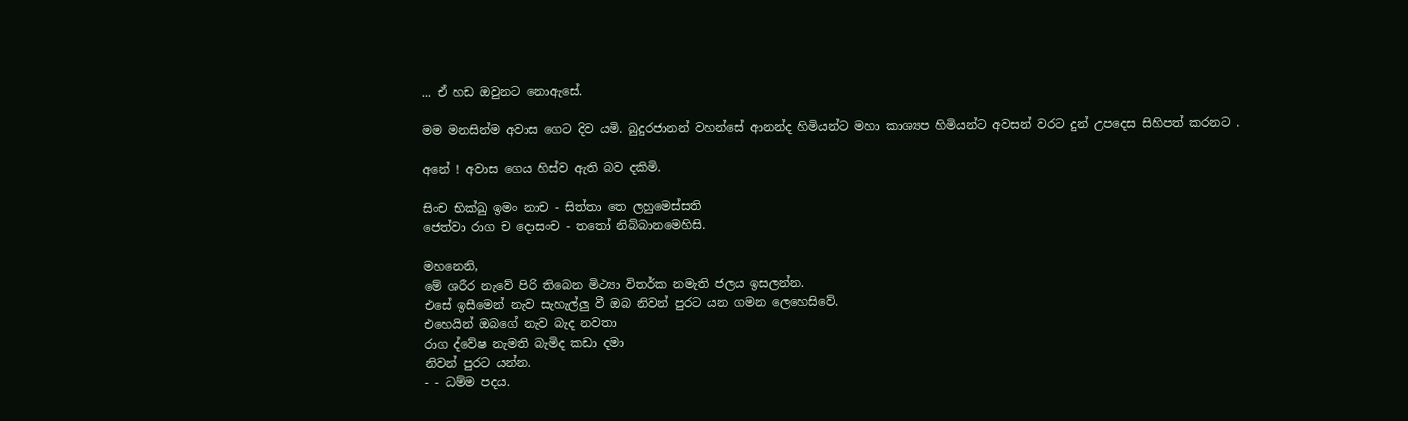... ඒ හඩ ඔවුනට නොඇසේ.

මම මනසින්ම අවාස ගෙට දිව යමි. බුදුරජානන් වහන්සේ ආනන්ද හිමියන්ට මහා කාශ්‍යප හිමියන්ට අවසන් වරට දුන් උපදෙස සිහිපත් කරනට .

අනේ ! අවාස ගෙය හිස්ව ඇති බව දකිමි.

සිංච භික්‍ඛු ඉමං නාච - සිත්තා තෙ ලහුමෙස්සති
ජෙත්වා රාග ච දොසංච - තතෝ නිබ්බානමෙහිසි.

මහනෙනි,
මේ ශරීර නැවේ පිරි තිබෙන මිථ්‍යා විතර්ක නමැති ජලය ඉසලන්න.
එසේ ඉසීමෙන් නැව සැහැල්ලු වී ඔබ නිවන් පුරට යන ගමන ලෙහෙසිවේ.
එහෙයින් ඔබගේ නැව බැද නවතා
රාග ද්වේෂ නැමති බැමිද කඩා දමා
නිවන් පුරට යන්න.
- - ධම්ම පදය.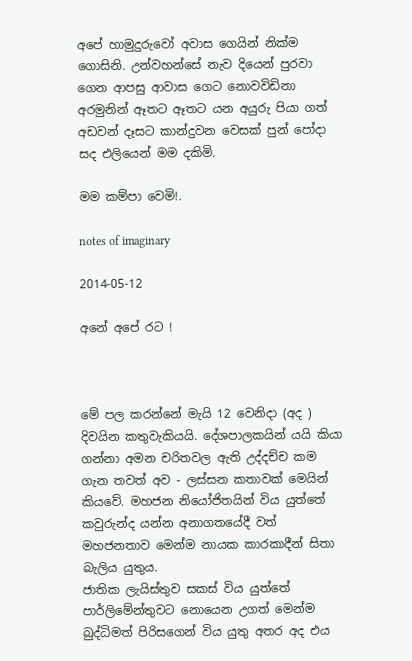අපේ හාමුදුරුවෝ අවාස ගෙයින් නික්ම ගොසිනි. උන්වහන්සේ නැව දියෙන් පුරවා ගෙන ආපසු ආවාස ගෙට නොවවිඩිනා අරමුනින් ඈතට ඈතට යන අයුරු පියා ගත් අඩවන් දෑසට කාන්දුවන වෙසක් පුන් පෝදා සද එලියෙන් මම දකිමි.

මම කම්පා වෙමි!.

notes of imaginary

2014-05-12

අනේ අපේ රට !



මේ පල කරන්නේ මැයි 12 වෙනිදා (අද ) දිවයින කතුවැකියයි. දේශපාලකයින් යයි කියා ගන්නා අමන චරිතවල ඇති උද්දච්ච කම ගැන තවත් අව - ලස්සන කතාවක් මෙයින් කියවේ. මහජන නියෝජිතයින් විය යුත්තේ කවුරුන්ද යන්න අනාගතයේදී වත් මහජනතාව මෙන්ම නායක කාරකාදීන් සිතා බැලිය යුතුය.
ජාතික ලැයිස්තුව සකස් විය යුත්තේ පාර්ලිමේන්තුවට නොයෙන උගත් මෙන්ම බුද්ධිමත් පිරිසගෙන් විය යුතු අතර අද එය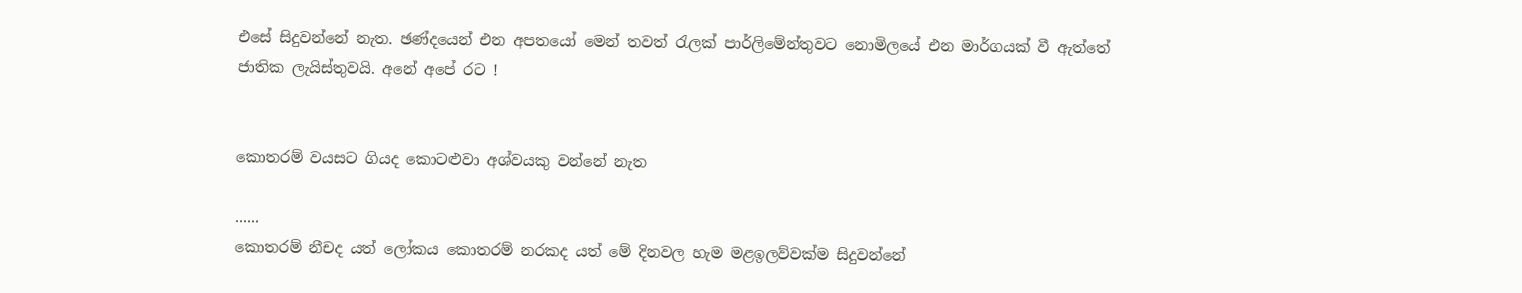එසේ සිදුවන්නේ නැත. ඡණ්දයෙන් එන අපතයෝ මෙන් තවත් රැලක් පාර්ලිමේන්තුවට නොමිලයේ එන මාර්ගයක් වී ඇත්තේ ජාතික ලැයිස්තුවයි. අනේ අපේ රට !


කොතරම් වයසට ගියද කොටළුවා අශ්වයකු වන්නේ නැත

......
කොතරම් නීචද යත් ලෝකය කොතරම් නරකද යත් මේ දිනවල හැම මළඉලව්වක්‌ම සිදුවන්නේ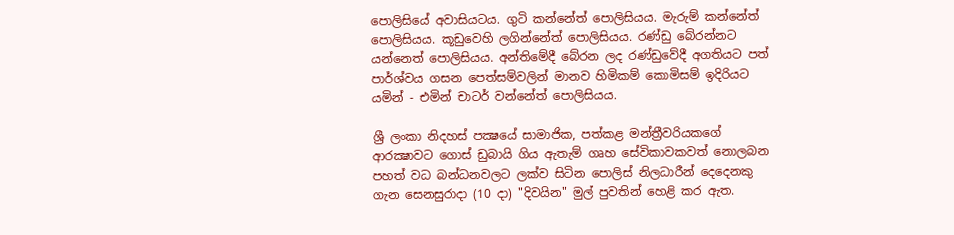පොලිසියේ අවාසියටය. ගුටි කන්නේත් පොලිසියය. මැරුම් කන්නේත් පොලිසියය. කූඩුවෙහි ලගින්නේත් පොලිසියය. රණ්‌ඩු බේරන්නට යන්නෙත් පොලිසියය. අන්තිමේදී බේරන ලද රණ්‌ඩුවේදී අගතියට පත් පාර්ශ්වය ගසන පෙත්සම්වලින් මානව හිමිකම් කොමිසම් ඉදිරියට යමින් - එමින් චාටර් වන්නේත් පොලිසියය.

ශ්‍රී ලංකා නිදහස්‌ පක්‍ෂයේ සාමාජික, පත්කළ මන්ත්‍රීවරියකගේ ආරක්‍ෂාවට ගොස්‌ ඩුබායි ගිය ඇතැම් ගෘහ සේවිකාවකවත් නොලබන පහත් වධ බන්ධනවලට ලක්‌ව සිටින පොලිස්‌ නිලධාරීන් දෙදෙනකු ගැන සෙනසුරාදා (10 දා) "දිවයින" මුල් පුවතින් හෙළි කර ඇත.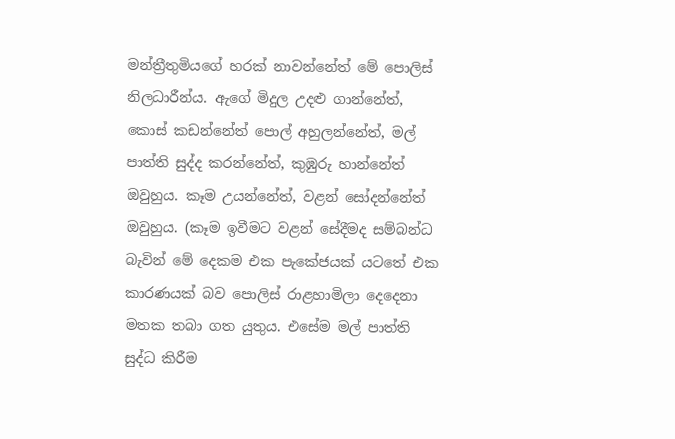මන්ත්‍රීතුමියගේ හරක්‌ නාවන්නේත් මේ පොලිස්‌ නිලධාරීන්ය. ඇගේ මිදුල උදළු ගාන්නේත්, කොස්‌ කඩන්නේත් පොල් අහුලන්නේත්, මල් පාත්ති සුද්ද කරන්නේත්, කුඹුරු හාන්නේත් ඔවුහුය. කෑම උයන්නේත්, වළන් සෝදන්නේත් ඔවුහුය. (කෑම ඉවීමට වළන් සේදීමද සම්බන්ධ බැවින් මේ දෙකම එක පැකේජයක්‌ යටතේ එක කාරණයක්‌ බව පොලිස්‌ රාළහාමිලා දෙදෙනා මතක තබා ගත යුතුය. එසේම මල් පාත්ති සුද්ධ කිරීම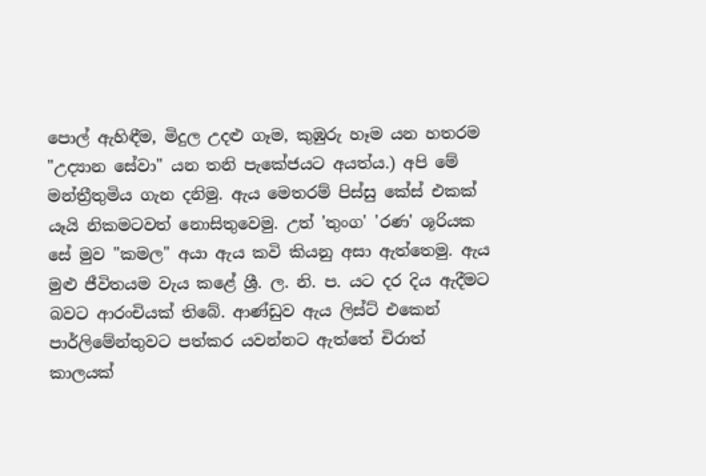පොල් ඇහිඳීම, මිදුල උදළු ගෑම, කුඹුරු හෑම යන හතරම "උද්‍යාන සේවා" යන තනි පැකේජයට අයත්ය.) අපි මේ මන්ත්‍රීතුමිය ගැන දනිමු. ඇය මෙතරම් පිස්‌සු කේස්‌ එකක්‌ යෑයි නිකමටවත් නොසිතුවෙමු. උත් 'තුංග' 'රණ' ශූරියක සේ මුව "කමල" අයා ඇය කවි කියනු අසා ඇත්තෙමු. ඇය මුළු ජීවිතයම වැය කළේ ශ්‍රී. ල. නි. ප. යට දර දිය ඇදීමට බවට ආරංචියක්‌ තිබේ. ආණ්‌ඩුව ඇය ලිස්‌ට්‌ එකෙන් පාර්ලිමේන්තුවට පත්කර යවන්නට ඇත්තේ චිරාත් කාලයක්‌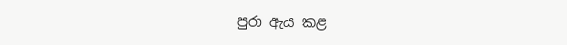පුරා ඇය කළ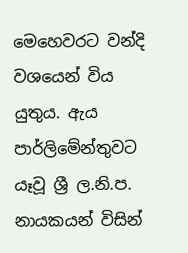මෙහෙවරට වන්දි වශයෙන් විය යුතුය. ඇය පාර්ලිමේන්තුවට යෑවූ ශ්‍රී ල.නි.ප. නායකයන් විසින්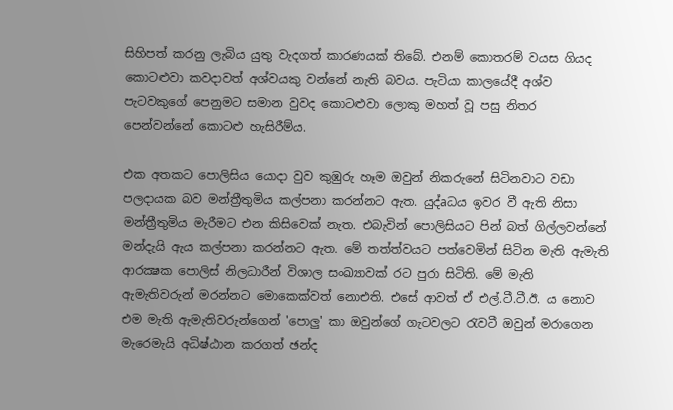සිහිපත් කරනු ලැබිය යුතු වැදගත් කාරණයක්‌ තිබේ. එනම් කොතරම් වයස ගියද කොටළුවා කවදාවත් අශ්වයකු වන්නේ නැති බවය. පැටියා කාලයේදී අශ්ව පැටවකුගේ පෙනුමට සමාන වුවද කොටළුවා ලොකු මහත් වූ පසු නිතර පෙන්වන්නේ කොටළු හැසිරීම්ය.

එක අතකට පොලිසිය යොදා වුව කුඹුරු හෑම ඔවුන් නිකරුනේ සිටිනවාට වඩා පලදායක බව මන්ත්‍රීතුමිය කල්පනා කරන්නට ඇත. යුද්aධය ඉවර වී ඇති නිසා මන්ත්‍රීතුමිය මැරීමට එන කිසිවෙක්‌ නැත. එබැවින් පොලිසියට පින් බත් ගිල්ලවන්නේ මන්දැයි ඇය කල්පනා කරන්නට ඇත. මේ තත්ත්වයට පත්වෙමින් සිටින මැති ඇමැති ආරක්‍ෂක පොලිස්‌ නිලධාරීන් විශාල සංඛ්‍යාවක්‌ රට පුරා සිටිති. මේ මැති ඇමැතිවරුන් මරන්නට මොකෙක්‌වත් නොඑති. එසේ ආවත් ඒ එල්.ටී.ටී.ඊ. ය නොව එම මැති ඇමැතිවරුන්ගෙන් 'පොලු' කා ඔවුන්ගේ ගැටවලට රැවටී ඔවුන් මරාගෙන මැරෙමැයි අධිෂ්ඨාන කරගත් ඡන්ද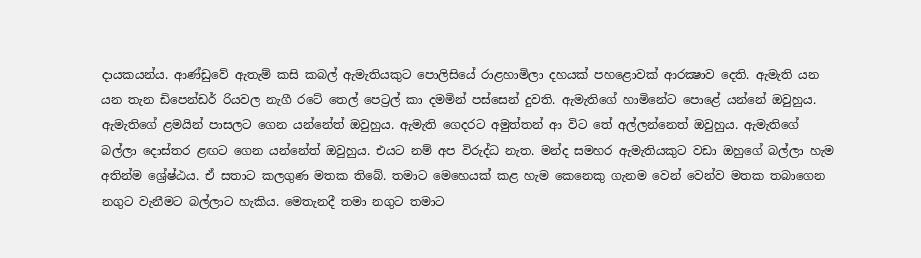දායකයන්ය. ආණ්‌ඩුවේ ඇතැම් කසි කබල් ඇමැතියකුට පොලිසියේ රාළහාමිලා දහයක්‌ පහළොවක්‌ ආරක්‍ෂාව දෙති. ඇමැති යන යන තැන ඩිපෙන්ඩර් රියවල නැගී රටේ තෙල් පෙට්‍රල් කා දමමින් පස්‌සෙන් දුවති. ඇමැතිගේ හාමිනේට පොළේ යන්නේ ඔවුහුය. ඇමැතිගේ ළමයින් පාසලට ගෙන යන්නේත් ඔවුහුය. ඇමැති ගෙදරට අමුත්තන් ආ විට තේ අල්ලන්නෙත් ඔවුහුය. ඇමැතිගේ බල්ලා දොස්‌තර ළඟට ගෙන යන්නේත් ඔවුහුය. එයට නම් අප විරුද්ධ නැත. මන්ද සමහර ඇමැතියකුට වඩා ඔහුගේ බල්ලා හැම අතින්ම ශ්‍රේෂ්ඨය. ඒ සතාට කලගුණ මතක තිබේ. තමාට මෙහෙයක්‌ කළ හැම කෙනෙකු ගැනම වෙන් වෙන්ව මතක තබාගෙන නගුට වැනීමට බල්ලාට හැකිය. මෙතැනදී තමා නගුට තමාට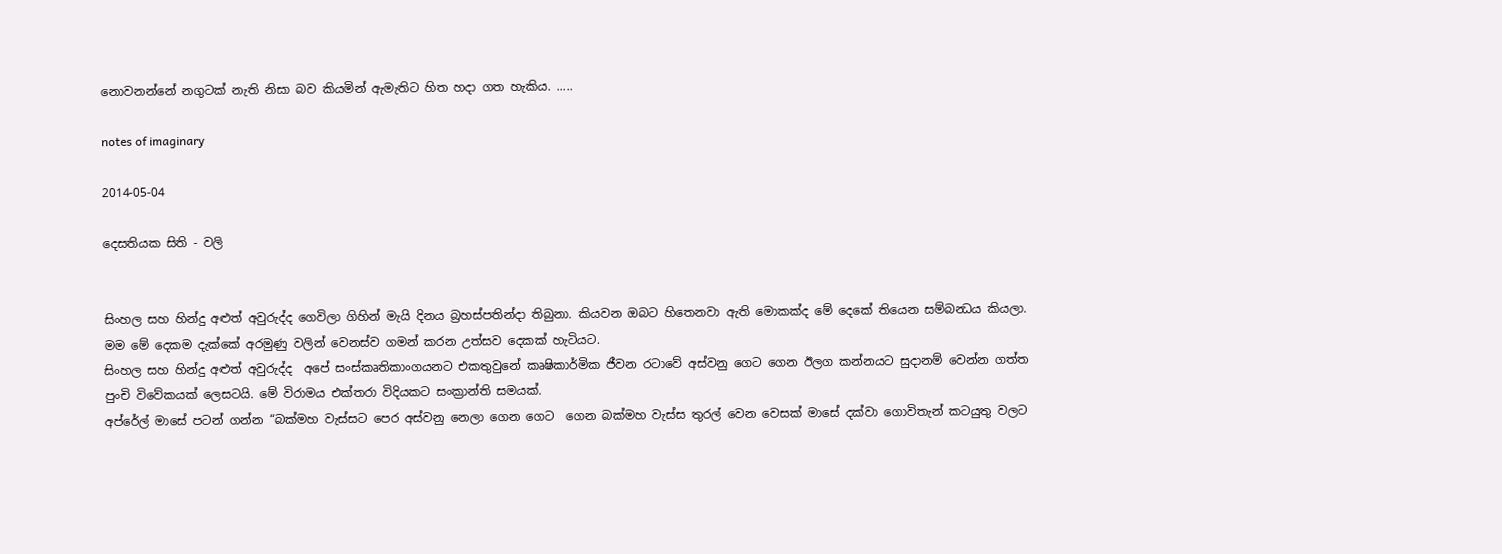නොවනන්නේ නගුටක්‌ නැති නිසා බව කියමින් ඇමැතිට හිත හදා ගත හැකිය. .....

notes of imaginary

2014-05-04

දෙසතියක සිති - වලි


සිංහල සහ හින්දු අළුත් අවුරුද්ද ගෙවිලා ගිහින් මැයි දිනය බ්‍රහස්පතින්දා තිබුනා. කියවන ඔබට හිතෙනවා ඇති මොකක්ද මේ දෙකේ තියෙන සම්බන්‍ධය කියලා. මම මේ දෙකම දැක්කේ අරමුණු වලින් වෙනස්ව ගමන් කරන උත්සව දෙකක් හැටියට.
සිංහල සහ හින්දු අළුත් අවුරුද්ද  අපේ සංස්කෘතිකාංගයනට එකතුවුනේ කෘෂිකාර්මික ජීවන රටාවේ අස්වනු ගෙට ගෙන ඊලග කන්නයට සුදානම් වෙන්න ගත්ත පුංචි විවේකයක් ලෙසටයි. මේ විරාමය එක්තරා විදියකට සංක්‍රාන්ති සමයක්.
අප්රේල් මාසේ පටන් ගන්න “බක්මහ වැස්සට පෙර අස්වනු නෙලා ගෙන ගෙට  ගෙන බක්මහ වැස්ස තුරල් වෙන වෙසක් මාසේ දක්වා ගොවිතැන් කටයුතු වලට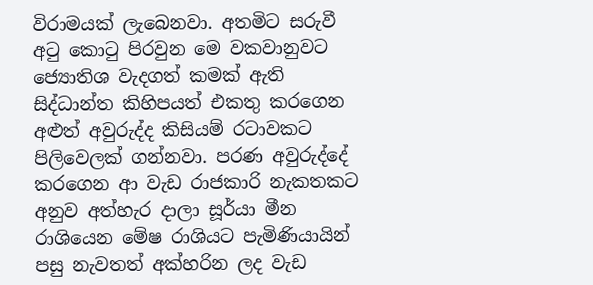විරාමයක් ලැබෙනවා. අතමිට සරුවී අටු කොටු පිරවුන මෙ වකවානුවට ජ්‍යොතිශ වැදගත් කමක් ඇති සිද්ධාන්ත කිහිපයත් එකතු කරගෙන අළුත් අවුරුද්ද කිසියම් රටාවකට පිලිවෙලක් ගන්නවා. පරණ අවුරුද්දේ කරගෙන ආ වැඩ රාජකාරි නැකතකට අනුව අත්හැර දාලා සූර්යා මීන රාශියෙන මේෂ රාශියට පැමිණියායින් පසු නැවතත් අක්හරින ලද වැඩ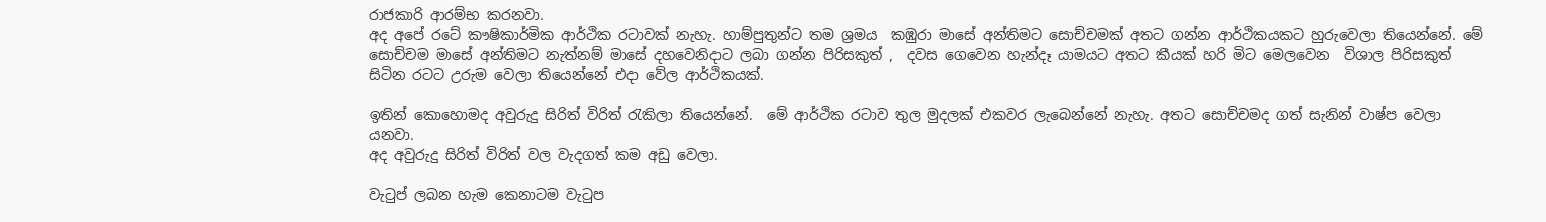රාජකාරි ආරම්භ කරනවා.
අද අපේ රටේ කෟෂිකාර්මික ආර්ථික රටාවක් නැහැ. හාම්පුතුන්ට තම ශ්‍රමය  කඹුරා මාසේ අන්තිමට සොච්චමක් අතට ගන්න ආර්ථිකයකට හුරුවෙලා තියෙන්නේ. මේ සොච්චම මාසේ අන්තිමට නැත්නම් මාසේ දහවෙනිදාට ලබා ගන්න පිරිසකුත් ,  දවස ගෙවෙන හැන්දෑ යාමයට අතට කීයක් හරි මිට මෙලවෙන  විශාල පිරිසකුත්  සිටින රටට උරුම වෙලා තියෙන්නේ එදා වේල ආර්ථිකයක්.

ඉතින් කොහොමද අවුරුදු සිරිත් විරිත් රැකිලා තියෙන්නේ.  මේ ආර්ථික රටාව තුල මුදලක් එකවර ලැබෙන්නේ නැහැ. අතට සොච්චමද ගත් සැනින් වාෂ්ප වෙලා යනවා.
අද අවුරුදු සිරිත් විරිත් වල වැදගත් කම අඩු වෙලා.

වැටුප් ලබන හැම කෙනාටම වැටුප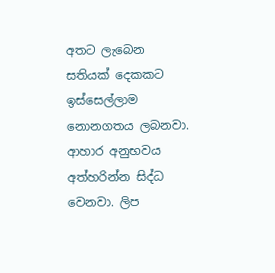අතට ලැබෙන සතියක් දෙකකට ඉස්සෙල්ලාම නොනගතය ලබනවා. ආහාර අනුභවය අත්හරින්න සිද්ධ වෙනවා. ලිප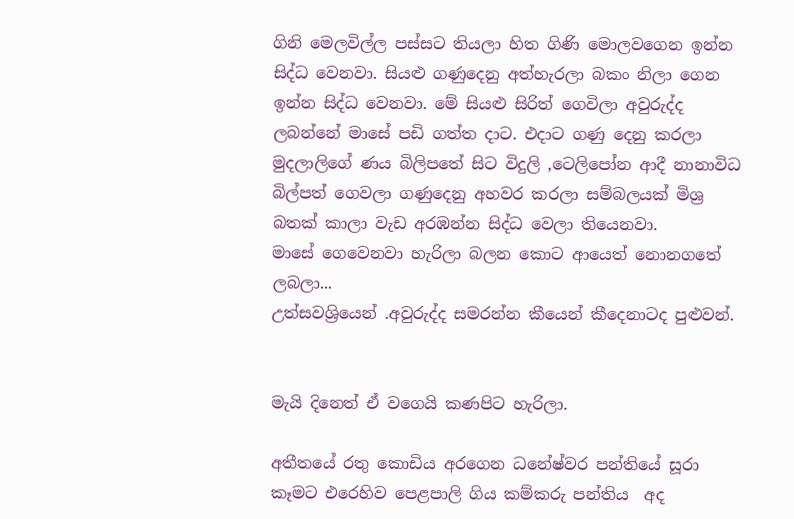ගිනි මෙලවිල්ල පස්සට තියලා හිත ගිණි මොලවගෙන ඉන්න සිද්ධ වෙනවා. සියළු ගණුදෙනු අත්හැරලා බකං නිලා ගෙන ඉන්න සිද්ධ වෙනවා. මේ සියළු සිරිත් ගෙවිලා අවුරුද්ද ලබන්නේ මාසේ පඩි ගත්ත දාට. එදාට ගණු දෙනු කරලා මුදලාලිගේ ණය බිලිපතේ සිට විදුලි ,ටෙලිපෝන ආදී නානාවිධ බිල්පත් ගෙවලා ගණුදෙනු අහවර කරලා සම්බලයක් මිශ්‍ර බතක් කාලා වැඩ අරඹන්න සිද්ධ වෙලා තියෙනවා.
මාසේ ගෙවෙනවා හැරිලා බලන කොට ආයෙත් නොනගතේ ලබලා...
උත්සවශ්‍රියෙන් .අවුරුද්ද සමරන්න කීයෙන් කීදෙනාටද පුළුවන්.


මැයි දිනෙත් ඒ වගෙයි කණපිට හැරිලා.

අතීතයේ රතු කොඩිය අරගෙන ධනේෂ්වර පන්තියේ සූරා කෑමට එරෙහිව පෙළපාලි ගිය කම්කරු පන්තිය  අද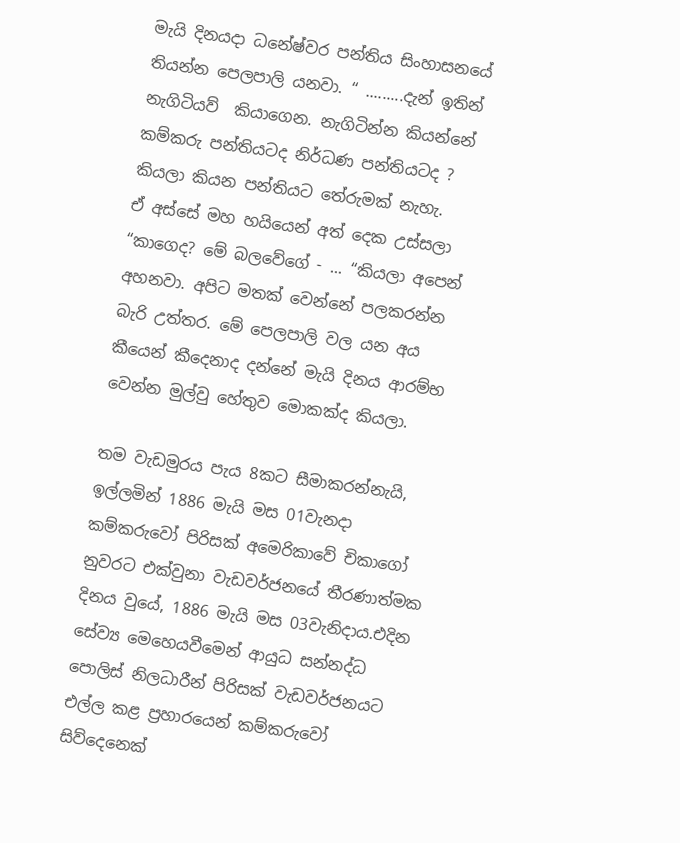මැයි දිනයදා ධනේෂ්වර පන්තිය සිංහාසනයේ තියන්න පෙලපාලි යනවා. “ .........දැන් ඉතින් නැගිටියව්  කියාගෙන. නැගිටින්න කියන්නේ කම්කරු පන්තියටද නිර්ධණ පන්තියටද ? කියලා කියන පන්තියට තේරුමක් නැහැ.
ඒ අස්සේ මහ හයියෙන් අත් දෙක උස්සලා “කාගෙද? මේ බලවේගේ - ... “කියලා අපෙන් අහනවා. අපිට මතක් වෙන්නේ පලකරන්න බැරි උත්තර. මේ පෙලපාලි වල යන අය කීයෙන් කීදෙනාද දන්නේ මැයි දිනය ආරම්භ වෙන්න මුල්වු හේතුව මොකක්ද කියලා.

තම වැඩමුරය පැය 8කට සීමාකරන්නැයි, ඉල්ලමින් 1886 මැයි මස 01වැනදා කම්කරුවෝ පිරිසක් අමෙරිකාවේ චිකාගෝ නුවරට එක්වුනා වැඩවර්ජනයේ තීරණාත්මක දිනය වුයේ, 1886 මැයි මස 03වැනිදාය.එදින සේව්‍ය මෙහෙයවීමෙන් ආයුධ සන්නද්ධ පොලිස් නිලධාරීන් පිරිසක් වැඩවර්ජනයට එල්ල කළ ප්‍රහාරයෙන් කම්කරුවෝ සිව්දෙනෙක්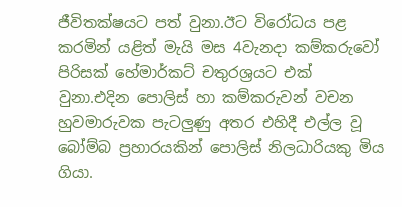ජීවිතක්ෂයට පත් වුනා.ඊට විරෝධය පළ කරමින් යළිත් මැයි මස 4වැනදා කම්කරුවෝ පිරිසක් හේමාර්කට් චතුරශ්‍රයට එක් වුනා.එදින පොලිස් හා කම්කරුවන් වචන හුවමාරුවක පැටලුණු අතර එහිදී එල්ල වූ බෝම්බ ප්‍රහාරයකින් පොලිස් නිලධාරියකු මිය ගියා.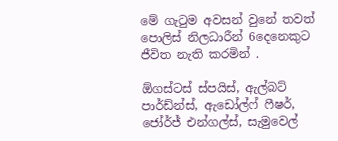මේ ගැටුම අවසන් වුනේ තවත් පොලිස් නිලධාරීන් 6දෙනෙකුට ජීවිත නැති කරමින් .

ඕගස්ටස් ස්පයිස්, ඇල්බට් පාර්ඩ්න්ස්, ඇඩෝල්ෆ් ෆීෂර්, ජෝර්ජ් එන්ගල්ස්, සැමුවෙල්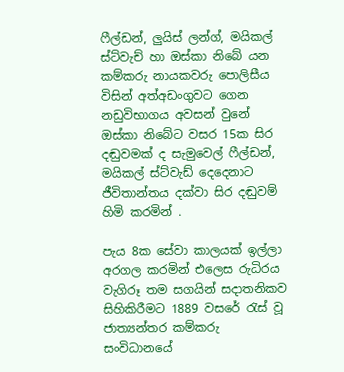ෆීල්ඩන්, ලුයිස් ලන්ග්, මයිකල් ස්ට්වැච් හා ඔස්කා නිබේ යන කම්කරු නායකවරු පොලිසීය විසින් අත්අඩංගුවට ගෙන නඩුවිභාගය අවසන් වුනේ ඔස්කා නිබේට වසර 15ක සිර දඬුවමක් ද සැමුවෙල් ෆීල්ඩන්, මයිකල් ස්ට්වැඩ් දෙදෙනාට ජීවිතාන්තය දක්වා සිර දඬුවම් හිමි කරමින් .

පැය 8ක සේවා කාලයක් ඉල්ලා අරගල කරමින් එලෙස රුධිරය වැගිරූ තම සගයින් සදාතනිකව සිහිකිරීමට 1889 වසරේ රැස් වූ ජාත්‍යන්තර කම්කරු සංවිධානයේ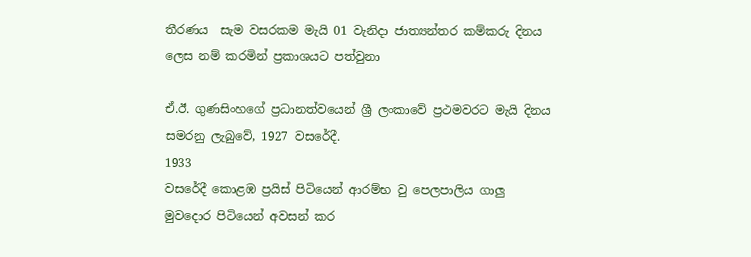තීරණය  සැම වසරකම මැයි 01 වැනිදා ජාත්‍යන්තර කම්කරු දිනය ලෙස නම් කරමින් ප්‍රකාශයට පත්වුනා

ඒ.ඊ. ගුණසිංහගේ ප්‍රධානත්වයෙන් ශ්‍රී ලංකාවේ ප්‍රථමවරට මැයි දිනය සමරනු ලැබුවේ, 1927 වසරේදී.
1933
වසරේදී කොළඹ ප්‍රයිස් පිටියෙන් ආරම්භ වු පෙලපාලිය ගාලු මුවදොර පිටියෙන් අවසන් කර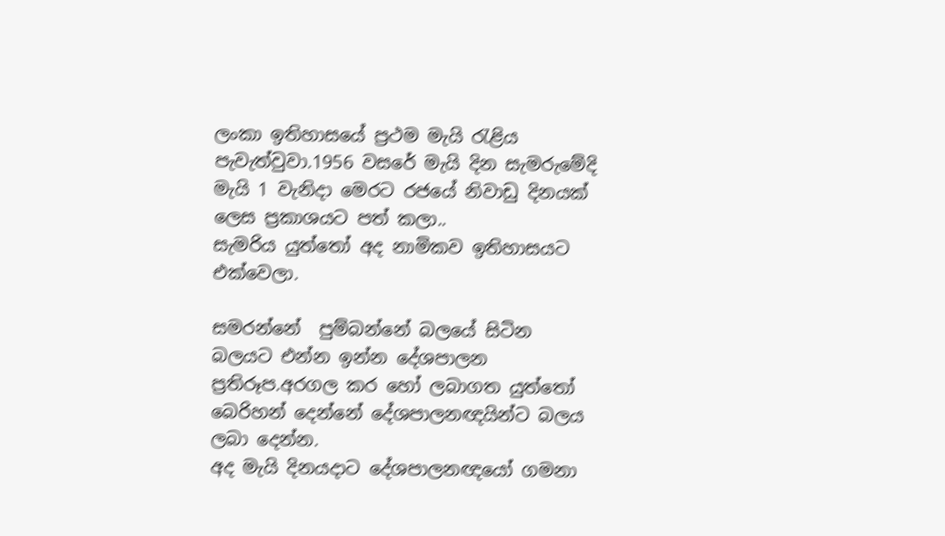ලංකා ඉතිහාසයේ ප්‍රථම මැයි රැළිය පැවැත්වුවා.1956 වසරේ මැයි දින සැමරුමේදි මැයි 1 වැනිදා මෙරට රජයේ නිවාඩු දිනයක් ලෙස ප්‍රකාශයට පත් කලා..
සැමරිය යුත්තෝ අද නාමිකව ඉතිහාසයට එක්වෙලා.

සමරන්නේ  පුම්බන්නේ බලයේ සිටින බලයට එන්න ඉන්න දේශපාලන ප්‍රතිරූප.අරගල කර හෝ ලබාගත යුත්තෝ බෙරිහන් දෙන්නේ දේශපාලනඥයින්ට බලය ලබා දෙන්න.
අද මැයි දිනයදාට දේශපාලනඥයෝ ගමනා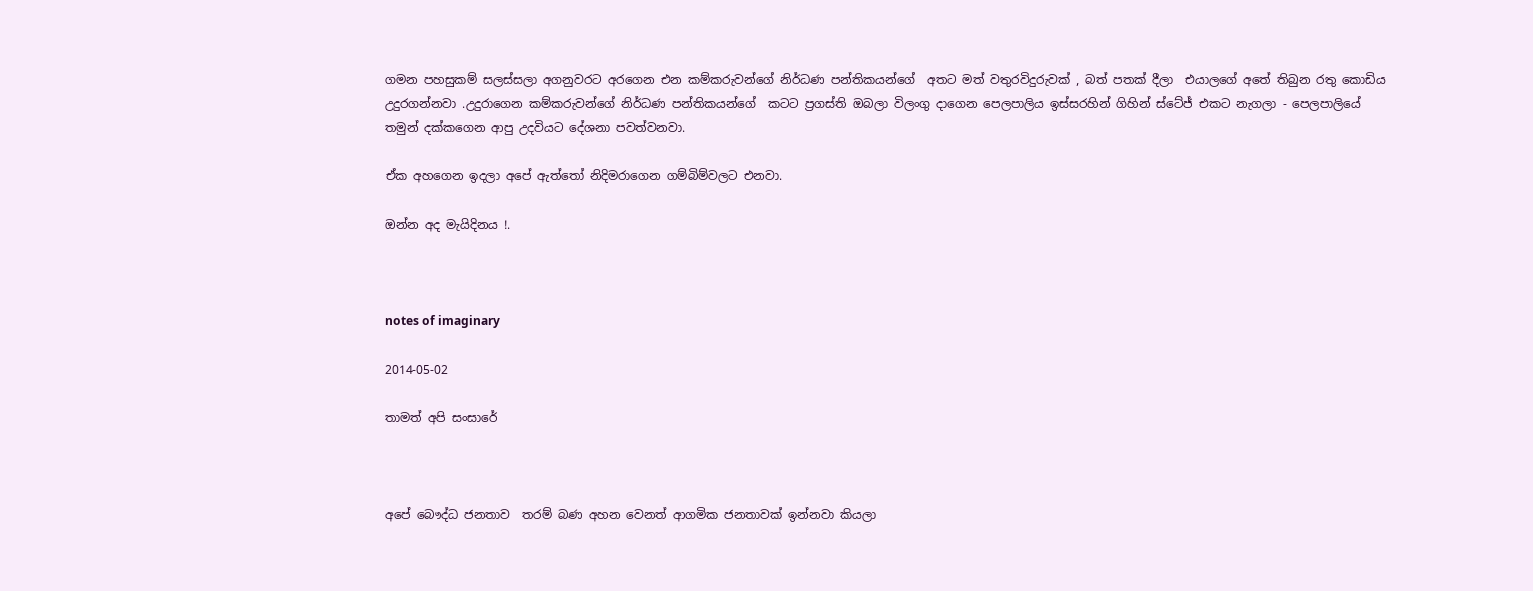ගමන පහසුකම් සලස්සලා අගනුවරට අරගෙන එන කම්කරුවන්ගේ නිර්ධණ පන්තිකයන්ගේ  අතට මත් වතුරවිදුරුවක් , බත් පතක් දීලා  එයාලගේ අතේ තිබුන රතු කොඩිය උදුරගන්නවා .උදුරාගෙන කම්කරුවන්ගේ නිර්ධණ පන්තිකයන්ගේ  කටට ප්‍රගස්ති ඔබලා විලංගු දාගෙන පෙලපාලිය ඉස්සරහින් ගිහින් ස්ටේජ් එකට නැගලා - පෙලපාලියේ තමුන් දක්කගෙන ආපු උදවියට දේශනා පවත්වනවා.

ඒක අහගෙන ඉදලා අපේ ඇත්තෝ නිදිමරාගෙන ගම්බිම්වලට එනවා.

ඔන්න අද මැයිදිනය !.



notes of imaginary

2014-05-02

තාමත් අපි සංසාරේ



අපේ බෞද්ධ ජනතාව  තරම් බණ අහන වෙනත් ආගමික ජනතාවක් ඉන්නවා කියලා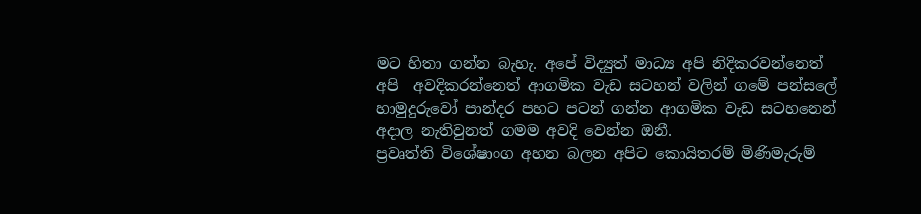මට හිතා ගන්න බැහැ. අපේ විද්‍යුත් මාධ්‍ය අපි නිදිකරවන්නෙත් අපි  අවදිකරන්නෙත් ආගමික වැඩ සටහන් වලින් ගමේ පන්සලේ හාමුදුරුවෝ පාන්දර පහට පටන් ගන්න ආගමික වැඩ සටහනෙන් අදාල නැතිවුනත් ගමම අවදි වෙන්න ඔනී.
ප්‍රවෘත්ති විශේෂාංග අහන බලන අපිට කොයිතරම් මිණිමැරුම්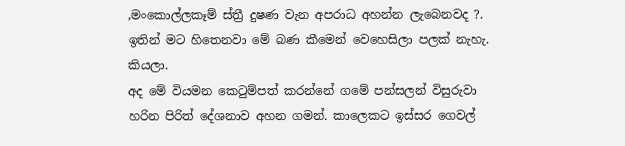,මංකොල්ලකෑම් ස්ත්‍රී දුෂණ වැන අපරාධ අහන්න ලැබෙනවද ?. ඉතින් මට හිතෙනවා මේ බණ කීමෙන් වෙහෙසිලා පලක් නැහැ. කියලා.
අද මේ වියමන කෙටුම්පත් කරන්නේ ගමේ පන්සලන් විසුරුවා හරින පිරිත් දේශනාව අහන ගමන්. කාලෙකට ඉස්සර ගෙවල්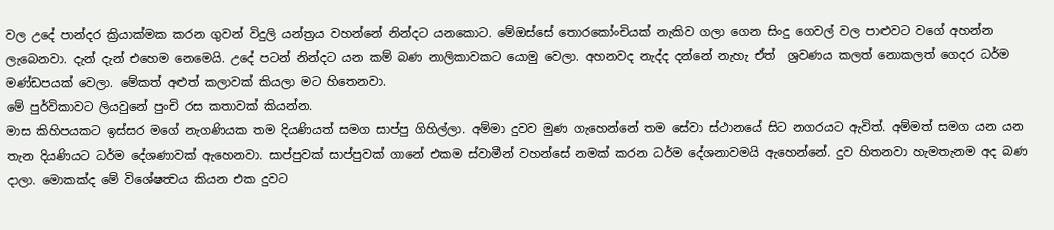වල උදේ පාන්දර ක්‍රියාක්මක කරන ගුවන් විදුලි යන්ත්‍රය වහන්නේ නින්දට යනකොට. මේඔස්සේ තොරකෝංචියක් නැකිව ගලා ගෙන සිංදු ගෙවල් වල පාළුවට වගේ අහන්න ලැබෙනවා. දැන් දැන් එහෙම නෙමෙයි. උදේ පටන් නින්දට යන කම් බණ නාලිකාවකට යොමු වෙලා. අහනවද නැද්ද දන්නේ නැහැ ඒත්  ශ්‍රවණය කලත් නොකලත් ගෙදර ධර්ම මණ්ඩපයක් වෙලා. මේකත් අළුත් කලාවක් කියලා මට හිතෙනවා.
මේ පුර්විකාවට ලියවුනේ පුංචි රස කතාවක් කියන්න.
මාස කිහිපයකට ඉස්සර මගේ නැගණියක තම දියණියත් සමග සාප්පු ගිහිල්ලා. අම්මා දුවව මුණ ගැහෙන්නේ තම සේවා ස්ථානයේ සිට නගරයට ඇවිත්. අම්මත් සමග යන යන තැන දියණියට ධර්ම දේශණාවක් ඇහෙනවා. සාප්පුවක් සාප්පුවක් ගානේ එකම ස්වාමීන් වහන්සේ නමක් කරන ධර්ම දේශනාවමයි ඇහෙන්නේ. දුව හිතනවා හැමතැනම අද බණ දාලා. මොකක්ද මේ විශේෂත්‍වය කියන එක දුවට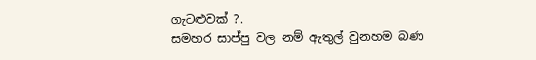ගැටළුවක් ?.
සමහර සාප්පු වල නම් ඇතුල් වුනහම බණ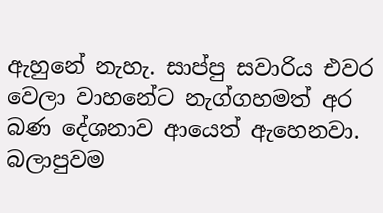ඇහුනේ නැහැ. සාප්පු සවාරිය එවර වෙලා වාහනේට නැග්ගහමත් අර බණ දේශනාව ආයෙත් ඇහෙනවා.
බලාපුවම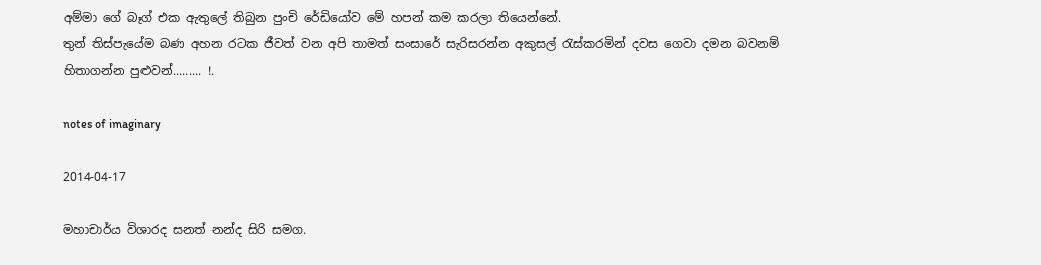අම්මා ගේ බෑග් එක ඇතුලේ තිබුන පුංචි රේඩියෝව මේ හපන් කම කරලා තියෙන්නේ.
තුන් තිස්පැයේම බණ අහන රටක ජීවත් වන අපි තාමත් සංසාරේ සැරිසරන්න අකුසල් රැස්කරමින් දවස ගෙවා දමන බවනම් හිතාගන්න පුළුවන්......... !.

notes of imaginary

2014-04-17

මහාචාර්ය විශාරද සනත් නන්ද සිරි සමග.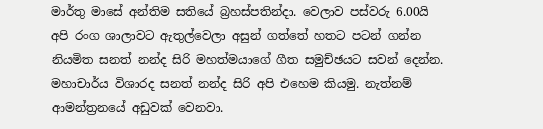මාර්තු මාසේ අන්තිම සතියේ බ්‍රහස්පතින්දා. වෙලාව පස්වරු 6.00යි අපි රංග ශාලාවට ඇතුල්වෙලා අසුන් ගත්තේ හතට පටන් ගන්න නියමිත සනත් නන්ද සිරි මහත්මයාගේ ගීත සමුච්ඡයට සවන් දෙන්න. මහාචාර්ය විශාරද සනත් නන්ද සිරි අපි එහෙම කියමු. නැත්නම් ආමන්ත්‍රනයේ අඩුවක් වෙනවා.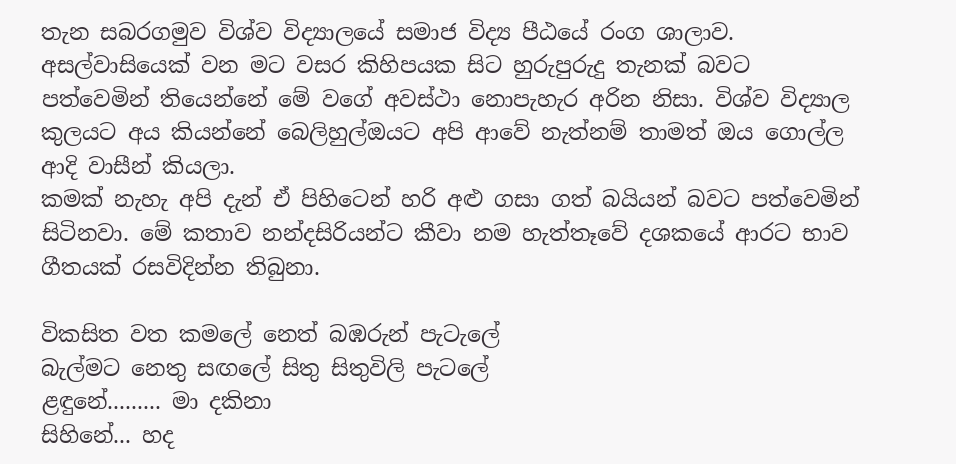තැන සබරගමුව විශ්ව විද්‍යාලයේ සමාජ විද්‍ය පීඨයේ රංග ශාලාව. අසල්වාසියෙක් වන මට වසර කිහිපයක සිට හුරුපුරුදු තැනක් බවට පත්වෙමින් තියෙන්නේ මේ වගේ අවස්ථා නොපැහැර අරින නිසා. විශ්ව විද්‍යාල කුලයට අය කියන්නේ බෙලිහුල්ඔයට අපි ආවේ නැත්නම් තාමත් ඔය ගොල්ල ආදි වාසීන් කියලා.
කමක් නැහැ අපි දැන් ඒ පිහිටෙන් හරි අළු ගසා ගත් බයියන් බවට පත්වෙමින් සිටිනවා. මේ කතාව නන්දසිරියන්ට කීවා නම හැත්තෑවේ දශකයේ ආරට භාව ගීතයක් රසවිදින්න තිබුනා.

විකසිත වත කමලේ නෙත් බඹරුන් පැටැලේ
බැල්මට නෙතු සඟලේ සිතු සිතුවිලි පැටලේ
ළඳුනේ......... මා දකිනා
සිහිනේ... හද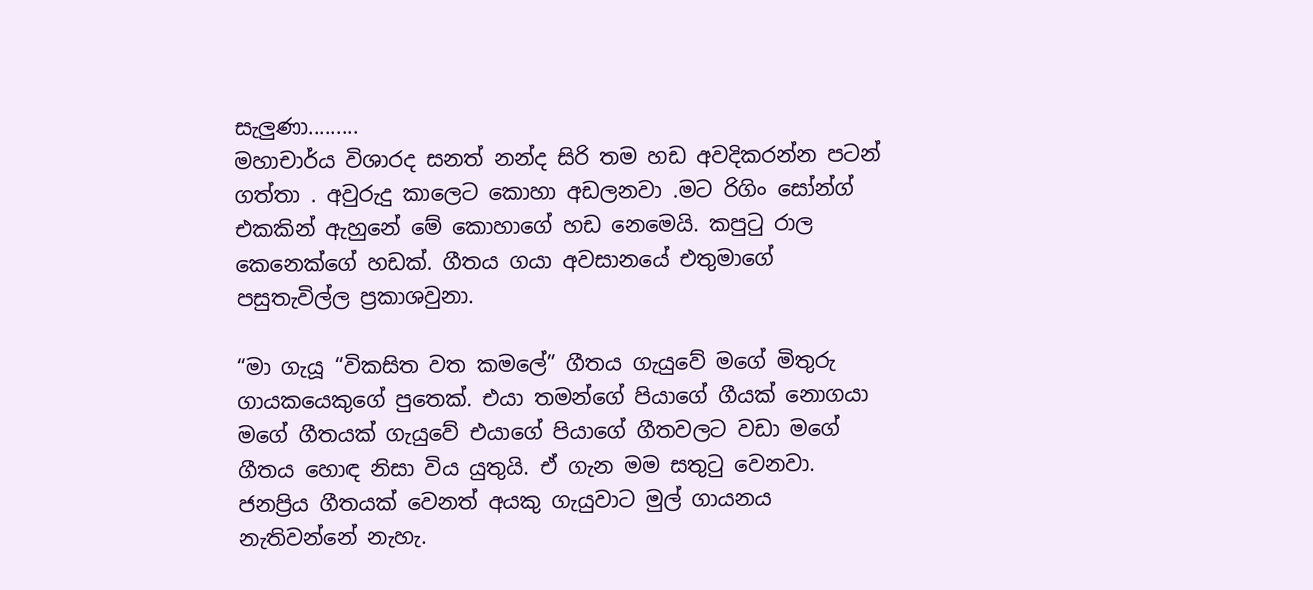සැලුණා.........
මහාචාර්ය විශාරද සනත් නන්ද සිරි තම හඩ අවදිකරන්න පටන් ගත්තා . අවුරුදු කාලෙට කොහා අඩලනවා .මට රිගිං සෝන්ග් එකකින් ඇහුනේ මේ කොහාගේ හඩ නෙමෙයි. කපුටු රාල කෙනෙක්ගේ හඩක්. ගීතය ගයා අවසානයේ එතුමාගේ පසුතැවිල්ල ප්‍රකාශවුනා.

“මා ගැයූ “විකසිත වත කම‍ලේ” ගීතය ගැයුවේ මගේ මිතුරු ගායකයෙකුගේ පුතෙක්. එයා තමන්ගේ පියාගේ ගීයක් නොගයා මගේ ගීතයක් ගැයුවේ එයාගේ පියාගේ ගීතවලට වඩා මගේ ගීතය හොඳ නිසා විය යුතුයි. ඒ ගැන මම සතුටු වෙනවා.
ජනප්‍රිය ගීතයක් වෙනත් අයකු ගැයුවාට මුල් ගායනය නැතිවන්නේ නැහැ.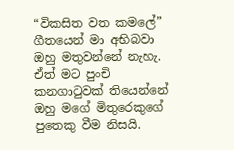“විකසිත වත කම‍ලේ” ගීතයෙන් මා අභිබවා ඔහු මතුවන්නේ නැහැ.
ඒත් මට පුංචි කනගාටුවක් තියෙන්නේ ඔහු මගේ මිතුරෙකුගේ පුතෙකු වීම නිසයි.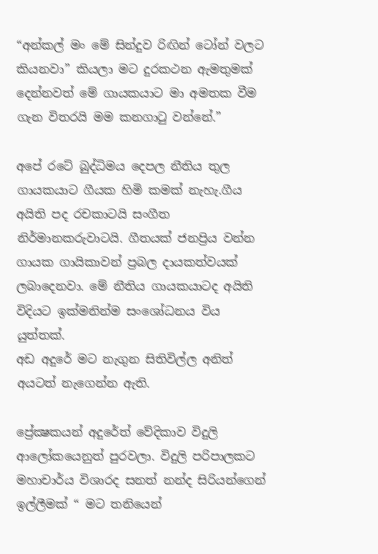“අන්කල් මං මේ සින්දුව රිඟින් ටෝන් වලට කියනවා” කියලා මට දුරකථන ඇමතුමක් දෙන්නවත් මේ ගායකයාට මා අමතක වීම ගැන විතරයි මම කනගාටු වන්නේ.”

අපේ රටේ බුද්ධිමය දෙපල නීතිය තුල ගායකයාට ගීයක හිමි කමක් නැහැ.ගීය අයිති පද රචකාටයි සංගීත නිර්මානකරුවාටයි. ගීතයක් ජනප්‍රිය වන්න ගායක ගායිකාවන් ප්‍රබල දායකත්වයක් ලබාදෙනවා. මේ නීතිය ගායකයාටද අයිති විදියට ඉක්මනින්ම සංශෝධනය විය යුත්තක්.
අඩ අදුරේ මට නැගුන සිතිවිල්ල අනිත් අයටත් නැගෙන්න ඇති.

ප්‍රේක්‍ෂකයන් අදුරේත් වේදිකාව විදුලි ආලෝකයෙනුත් පුරවලා. විදුලි පරිපාලකට මහාචාර්ය විශාරද සනත් නන්ද සිරියන්ගෙන් ඉල්ලීමක් “ මට තනියෙන්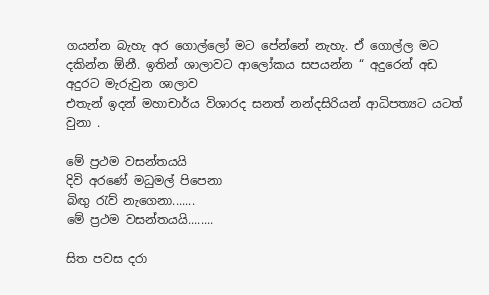ගයන්න බැහැ අර ගොල්ලෝ මට පේන්නේ නැහැ. ඒ ගොල්ල මට දකින්න ඕනී. ඉතින් ශාලාවට ආලෝකය සපයන්න “ අදුරෙන් අඩ අදුරට මැරුවුන ශාලාව
එතැන් ඉදන් මහාචාර්ය විශාරද සනත් නන්දසිරියන් ආධිපත්‍යට යටත් වුනා .

මේ ප්‍රථම වසන්තයයි
දිවි අරණේ මධුමල් පිපෙනා
බිඟු රැව් නැගෙනා.......
මේ ප්‍රථම වසන්තයයි........

සිත පවස දරා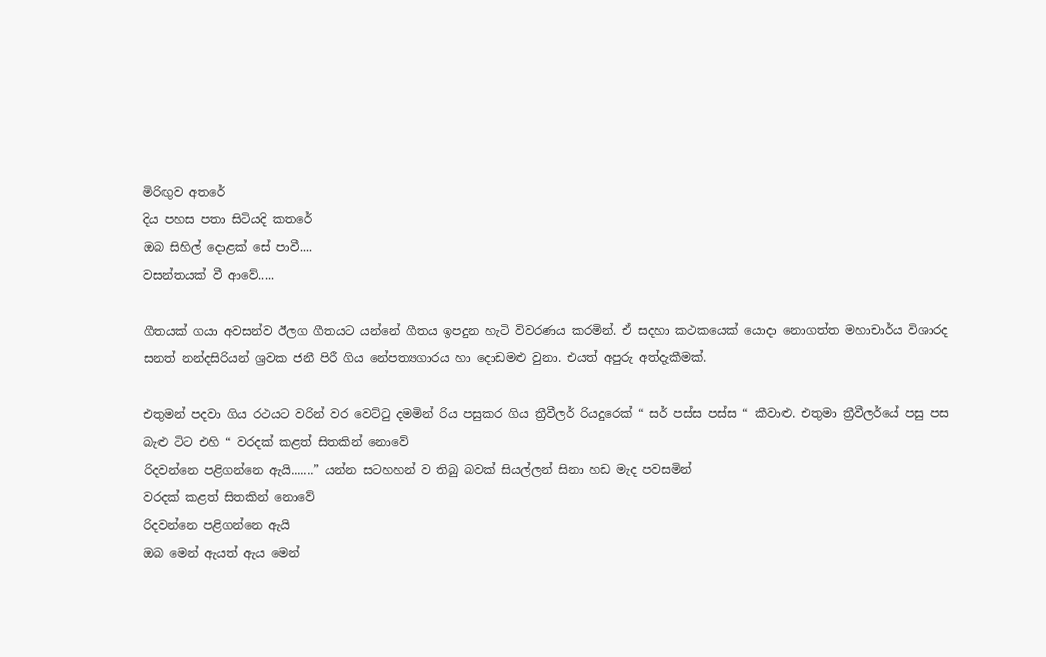මිරිඟුව අතරේ
දිය පහස පතා සිටියදි කතරේ
ඔබ සිහිල් දොළක්‌ සේ පාවී....
වසන්තයක්‌ වී ආවේ.....

ගීතයක් ගයා අවසන්ව ඊලග ගීතයට යන්නේ ගීතය ඉපදුන හැටි විවරණය කරමින්. ඒ සදහා කථකයෙක් යොදා නොගත්ත මහාචාර්ය විශාරද සනත් නන්දසිරියන් ශ්‍රවක ජනී පිරී ගිය නේපත්‍යගාරය හා දොඩමළු වුනා. එයත් අපුරු අත්දැකීමක්.

එතුමන් පදවා ගිය රථයට වරින් වර වෙට්ටු දමමින් රිය පසුකර ගිය ත්‍රීවීලර් රියදුරෙක් “ සර් පස්ස පස්ස “ කීවාළු. එතුමා ත්‍රීවීලර්යේ පසු පස බැළු ටිට එහි “ වරදක් කළත් සිතකින් නොවේ
රිදවන්නෙ පළිගන්නෙ ඇයි.......” යන්න සටහහන් ව තිබු බවක් සියල්ලන් සිනා හඩ මැද පවසමින්
වරදක් කළත් සිතකින් නොවේ
රිදවන්නෙ පළිගන්නෙ ඇයි
ඔබ මෙන් ඇයත් ඇය මෙන්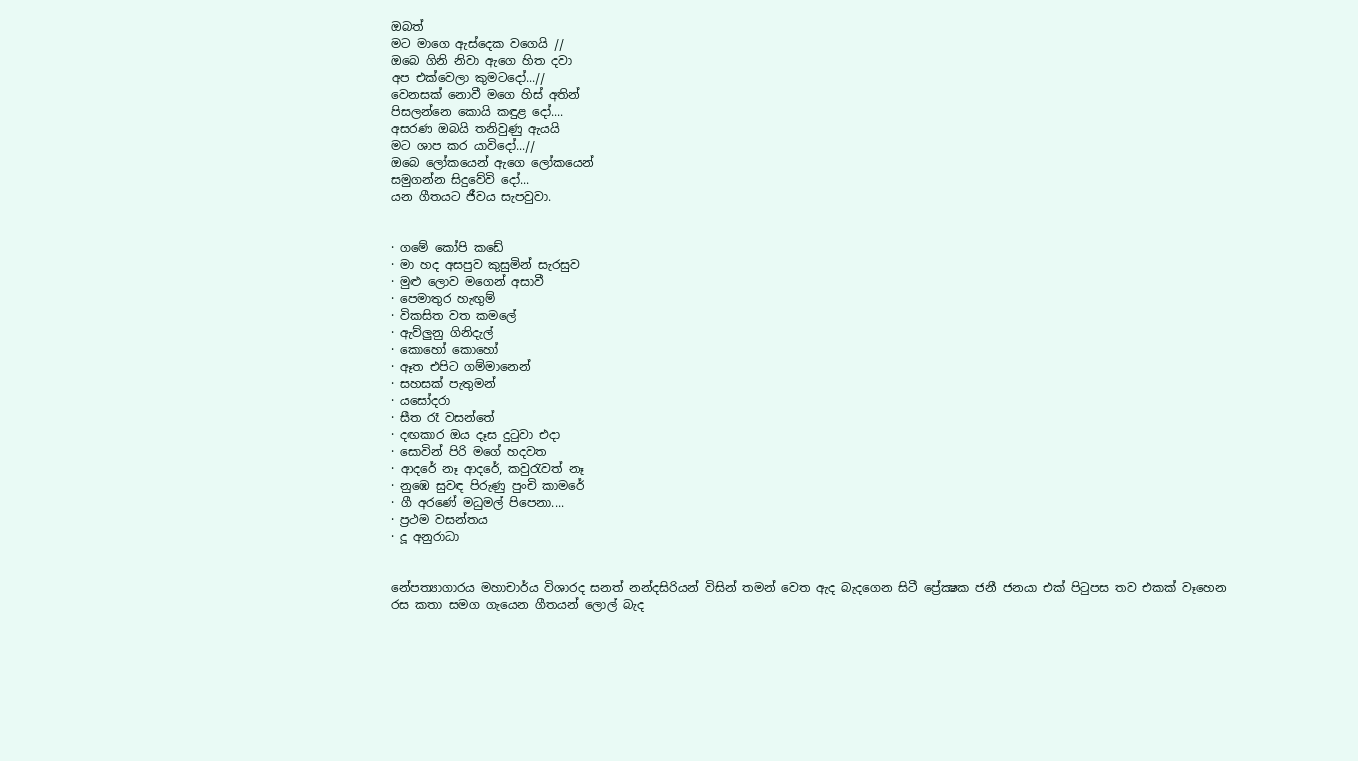ඔබත්
මට මාගෙ ඇස්දෙක වගෙයි //
ඔබෙ ගිනි නිවා ඇගෙ හිත දවා
අප එක්වෙලා කුමටදෝ...//
වෙනසක් නොවී මගෙ හිස් අතින්
පිසලන්නෙ කොයි කඳුළ දෝ....
අසරණ ඔබයි තනිවුණු ඇයයි
මට ශාප කර යාවිදෝ...//
ඔබෙ ලෝකයෙන් ඇගෙ ලෝකයෙන්
සමුගන්න සිදුවේවි දෝ...
යන ගීතයට ජීවය සැපවුවා.


· ගමේ කෝපි කඩේ
· මා හද අසපුව කුසුමින් සැරසුව
· මුළු ලොව මගෙන් අසාවී
· පෙමාතුර හැඟුම්
· විකසිත වත කමලේ
· ඇව්ලුනු ගිනිදැල්
· කොහෝ කොහෝ
· ඈත එපිට ගම්මානෙන්
· සහසක් පැතුමන්
· යසෝදරා
· සීත රෑ වසන්තේ
· දඟකාර ඔය දෑස දුටුවා එදා
· සොවින් පිරි මගේ හදවත
· ආදරේ නෑ ආදරේ, කවුරැවත් නෑ
· නුඹෙ සුවඳ පිරුණු පුංචි කාමරේ
· ගී අරණේ මධුමල් පිපෙනා....
· ප්‍රථම වසන්තය
· දූ අනුරාධා


නේපත්‍යාගාරය මහාචාර්ය විශාරද සනත් නන්දසිරියන් විසින් තමන් වෙත ඇද බැදගෙන සිටී ප්‍රේක්‍ෂක ජනී ජනයා එක් පිටුපස තව එකක් වෑහෙන රස කතා සමග ගැයෙන ගීතයන් ලොල් බැද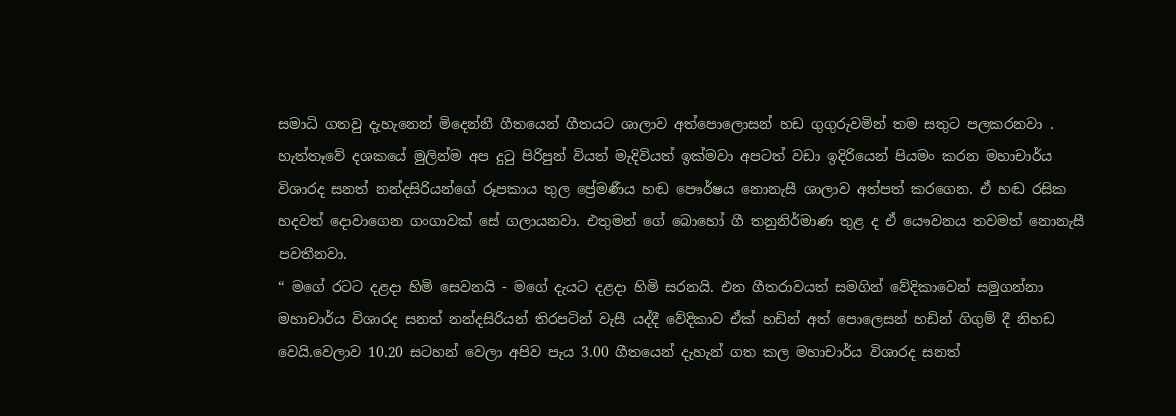සමාධි ගතවු දැහැනෙන් මිදෙන්නී ගීතයෙන් ගීතයට ශාලාව අත්පොලොසන් හඩ ගුගුරුවමින් තම සතුට පලකරනවා .
හැත්තෑවේ දශකයේ මුලින්ම අප දුටු පිරිපුන් වියත් මැදිවියත් ඉක්මවා අපටත් වඩා ඉදිරියෙන් පියමං කරන මහාචාර්ය විශාරද සනත් නන්දසිරියන්ගේ රූපකාය තුල ප්‍රේමණීය හඬ පෞර්ෂය නොනැසී ශාලාව අත්පත් කරගෙන. ඒ හඬ රසික හදවත් දොවාගෙන ගංගාවක් සේ ගලායනවා. එතුමන් ගේ බොහෝ ගී තනුනිර්මාණ තුළ ද ඒ යෞවනය තවමත් නොනැසී පවතීනවා.
“ මගේ රටට දළදා හිමි සෙවනයි - මගේ දැයට දළදා හිමි සරනයි. එන ගීතරාවයත් සමගින් වේදිකාවෙන් සමුගන්නා මහාචාර්ය විශාරද සනත් නන්දසිරියන් තිරපටින් වැසී යද්දී වේදිකාව ඒක් හඩින් අත් පොලෙසන් හඩින් ගිගුම් දී නිහඩ වෙයි.වෙලාව 10.20 සටහන් වෙලා අපිව පැය 3.00 ගීතයෙන් දැහැන් ගත කල මහාචාර්ය විශාරද සනත්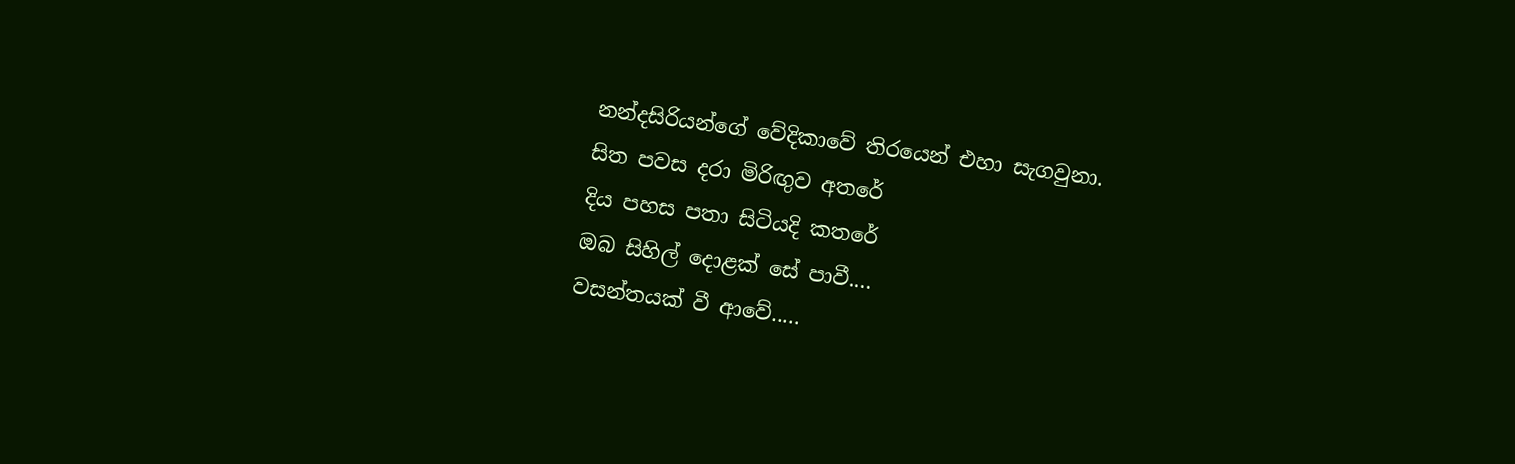නන්දසිරියන්ගේ වේදිකාවේ තිරයෙන් එහා සැගවුනා.
සිත පවස දරා මිරිඟුව අතරේ
දිය පහස පතා සිටියදි කතරේ
ඔබ සිහිල් දොළක්‌ සේ පාවී....
වසන්තයක්‌ වී ආවේ.....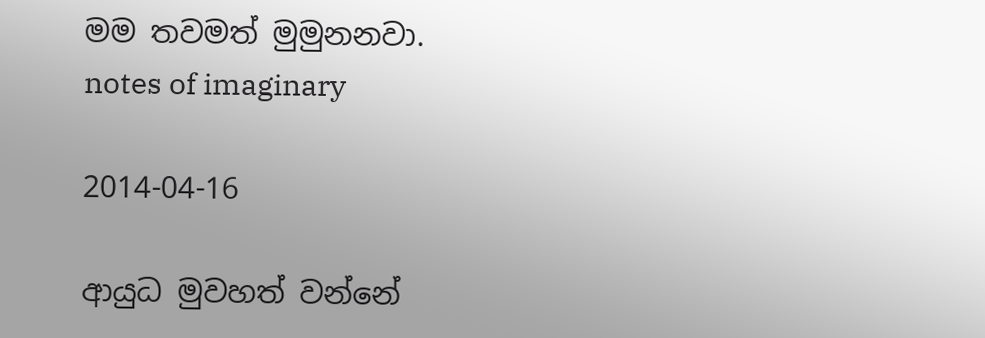මම තවමත් මුමුනනවා.
notes of imaginary

2014-04-16

ආයුධ මුවහත් වන්නේ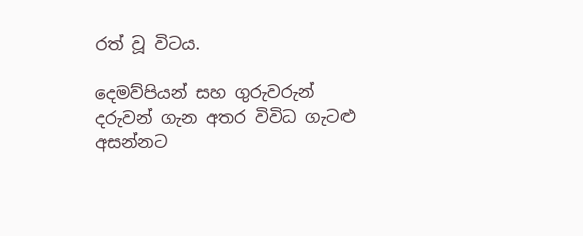රත් වූ විටය.

දෙමව්පියන් සහ ගුරුවරුන්  දරුවන් ගැන අතර විවිධ ගැටළු අසන්නට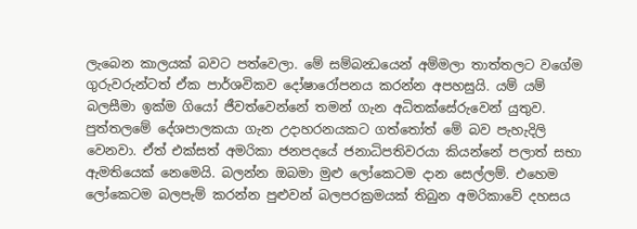ලැබෙන කාලයක් බවට පත්වෙලා. මේ සම්බන්‍ධයෙන් අම්මලා තාත්තලට වගේම ගුරුවරුන්ටත් ඒක පාර්ශවිකව දෝෂාරෝපනය කරන්න අපහසුයි. යම් යම් බලසීමා ඉක්ම ගියෝ ජීවත්වෙන්නේ තමන් ගැන අධිතක්සේරුවෙන් යුතුව. පුත්තලමේ දේශපාලකයා ගැන උදාහරනයකට ගත්තෝත් මේ බව පැහැදිලි වෙනවා. ඒත් එක්සත් අමරිකා ජනපදයේ ජනාධිපතිවරයා කියන්නේ පලාත් සභා ඇමතියෙක් නෙමෙයි. බලන්න ඔබමා මුළු ලෝකෙටම දාන සෙල්ලම්. එහෙම ලෝකෙටම බලපැම් කරන්න පුළුවන් බලපරක්‍රමයක් තිබුන අමරිකාවේ දහසය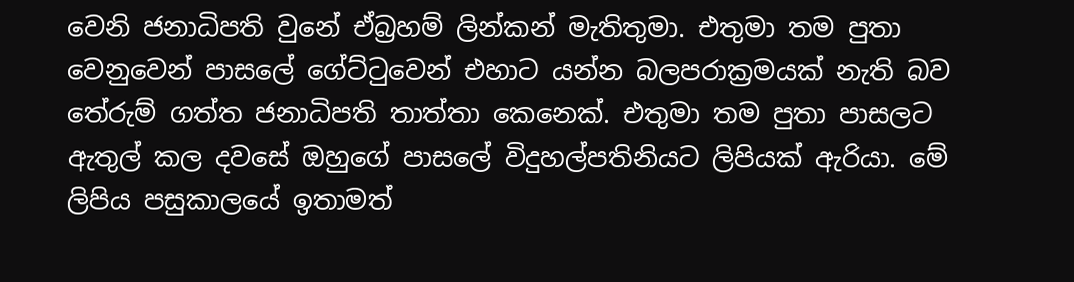වෙනි ජනාධිපති වුනේ ඒබ්‍රහම් ලින්කන් මැතිතුමා. එතුමා තම පුතා වෙනුවෙන් පාසලේ ගේට්ටුවෙන් එහාට යන්න බලපරාක්‍රමයක් නැති බව තේරුම් ගත්ත ජනාධිපති තාත්තා කෙනෙක්. එතුමා තම පුතා පාසලට ඇතුල් කල දවසේ ඔහුගේ පාසලේ විදුහල්පතිනියට ලිපියක් ඇරියා. මේ ලිපිය පසුකාලයේ ඉතාමත්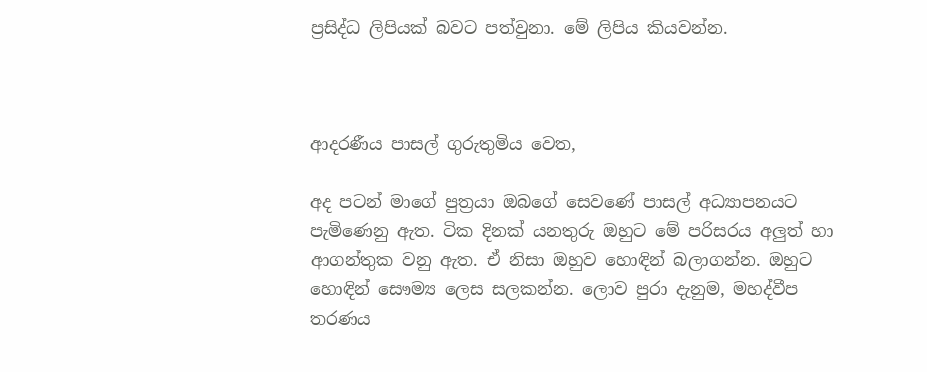ප්‍රසිද්ධ ලිපියක් බවට පත්වුනා. මේ ලිපිය කියවන්න.



ආදරණීය පාසල් ගුරුතුමිය වෙත,

අද පටන් මාගේ පුත්‍රයා ඔබගේ සෙවණේ පාසල් අධ්‍යාපනයට පැමිණෙනු ඇත. ටික දිනක් යනතුරු ඔහුට මේ පරිසරය අලුත් හා ආගන්තුක වනු ඇත. ඒ නිසා ඔහුව හොඳින් බලාගන්න. ඔහුට හොඳින් සෞම්‍ය ලෙස සලකන්න. ලොව පුරා දැනුම, මහද්වීප තරණය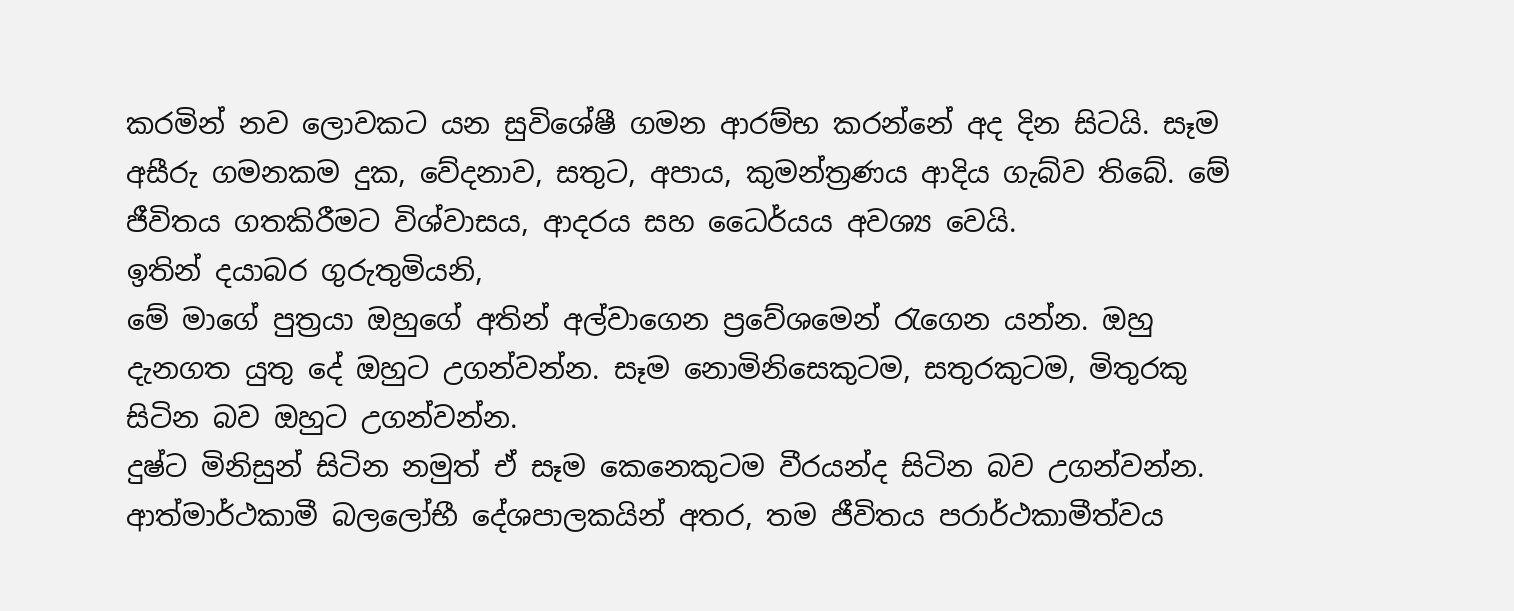කරමින් නව ලොවකට යන සුවිශේෂී ගමන ආරම්භ කරන්නේ අද දින සිටයි. සෑම අසීරු ගමනකම දුක, වේදනාව, සතුට, අපාය, කුමන්ත්‍රණය ආදිය ගැබ්ව තිබේ. මේ ජීවිතය ගතකිරීමට විශ්වාසය, ආදරය සහ ධෛර්යය අවශ්‍ය වෙයි.
ඉතින් දයාබර ගුරුතුමියනි,
මේ මාගේ පුත්‍රයා ඔහුගේ අතින් අල්වාගෙන ප්‍රවේශමෙන් රැගෙන යන්න. ඔහු දැනගත යුතු දේ ඔහුට උගන්වන්න. සෑම නොමිනිසෙකුටම, සතුරකුටම, මිතුරකු සිටින බව ඔහුට උගන්වන්න.
දුෂ්ට මිනිසුන් සිටින නමුත් ඒ සෑම කෙනෙකුටම වීරයන්ද සිටින බව උගන්වන්න. ආත්මාර්ථකාමී බලලෝභී දේශපාලකයින් අතර, තම ජීවිතය පරාර්ථකාමීත්වය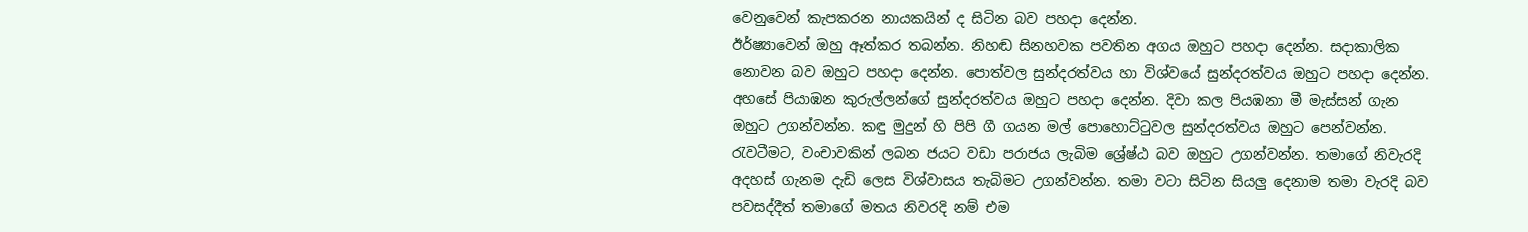වෙනුවෙන් කැපකරන නායකයින් ද සිටින බව පහදා දෙන්න.
ඊර්ෂ්‍යාවෙන් ඔහු ඈත්කර තබන්න. නිහඬ සිනහවක පවතින අගය ඔහුට පහදා දෙන්න. සදාකාලික නොවන බව ඔහුට පහදා දෙන්න. පොත්වල සුන්දරත්වය හා විශ්වයේ සුන්දරත්වය ඔහුට පහදා දෙන්න. අහසේ පියාඹන කුරුල්ලන්ගේ සුන්දරත්වය ඔහුට පහදා දෙන්න. දිවා කල පියඹනා මී මැස්සන් ගැන ඔහුට උගන්වන්න. කඳු මුදුන් හි පිපි ගී ගයන මල් ‍පොහොට්ටුවල සුන්දරත්වය ඔහුට පෙන්වන්න.
රැවටීමට, වංචාවකින් ලබන ජයට වඩා පරාජය ලැබිම ශ්‍රේෂ්ඨ බව ඔහුට උගන්වන්න. තමාගේ නිවැරදි අදහස් ගැනම දැඩි ලෙස විශ්වාසය තැබිමට උගන්වන්න. තමා වටා සිටින සියලු දෙනාම තමා වැරදි බව පවසද්දීත් තමාගේ මතය නිවරදි නම් එම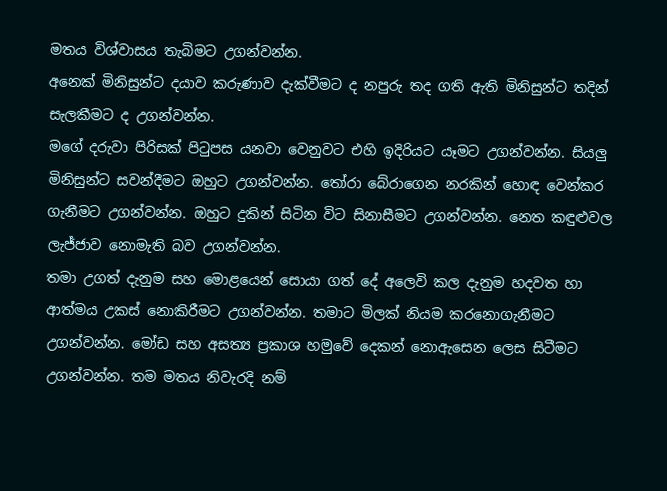මතය විශ්වාසය තැබිමට උගන්වන්න.
අනෙක් මිනිසුන්ට දයාව කරුණාව දැක්වීමට ද නපුරු තද ගති ඇති මිනිසුන්ට තදින් සැලකීමට ද උගන්වන්න.
මගේ දරුවා පිරිසක් පිටුපස යනවා වෙනුවට එහි ඉදිරියට යෑමට උගන්වන්න. සියලු මිනිසුන්ට සවන්දීමට ඔහුට උගන්වන්න. තෝරා බේරාගෙන නරකින් හොඳ වෙන්කර ගැනීමට උගන්වන්න. ඔහුට දුකින් සිටින විට සිනාසීමට උගන්වන්න. නෙත කඳුළුවල ලැජ්ජාව නොමැති බව උගන්වන්න.
තමා උගත් දැනුම සහ මොළයෙන් සොයා ගත් දේ අලෙවි කල දැනුම හදවත හා ආත්මය උකස් නොකිරීමට උගන්වන්න. තමාට මිලක් නියම කරනොගැනීමට උගන්වන්න. මෝඩ සහ අසත්‍ය ප්‍රකාශ හමුවේ දෙකන් නොඇසෙන ලෙස සිටීමට උගන්වන්න. තම මතය නිවැරදි නම්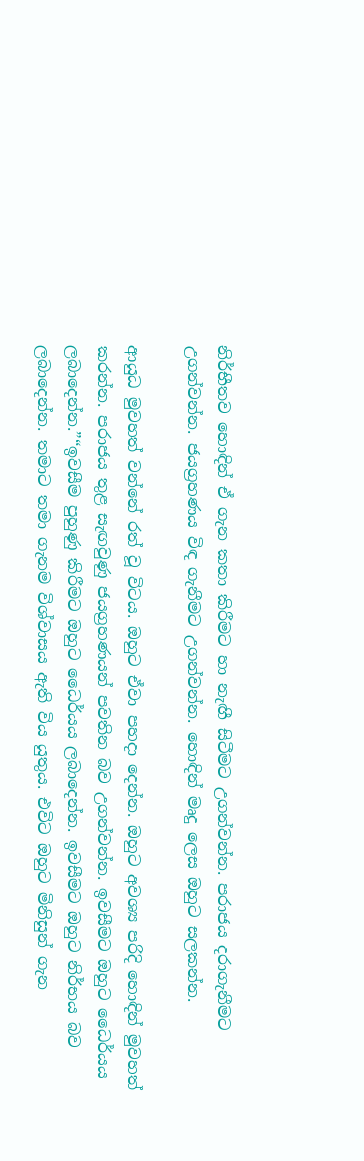නිර්භීතව හොඳින් ඒ ගැන කතා කිරීමට හා නැඟී සිටීමට උගන්වන්න. පරාජය දරාගැනීමට උගන්වන්න. ජයග්‍රහණය විඳ ගැනීමට උගන්වන්න. හොඳින් මෘදු ලෙස ඔහුට සලකන්න.

ආයුධ මුවහත් වන්නේ රත් වූ විටය. ඔහුට ඒවා පහදා දෙන්න. ඔහුට අවශ්‍ය පරිදි හොඳින් මුවහත් කරන්න. පරාජය තුළ සැඟවුණු ජයග්‍රහණයන් පවතින බව උගන්වන්න. ඉවසීමට ඔහුට ධෛර්යය ලබාදෙන්න.”“ඉවසීම පුහුණු කිරීමට ඔහුට ධෛර්යය ලබාදෙන්න. ඉවසීමට ඔහුට නිර්භය බව ලබාදෙන්න. තමාට තමා ගැනම විශ්වාසය ඇති විය යුතුය. එවිට ඔහුට මිනිසුන් ගැන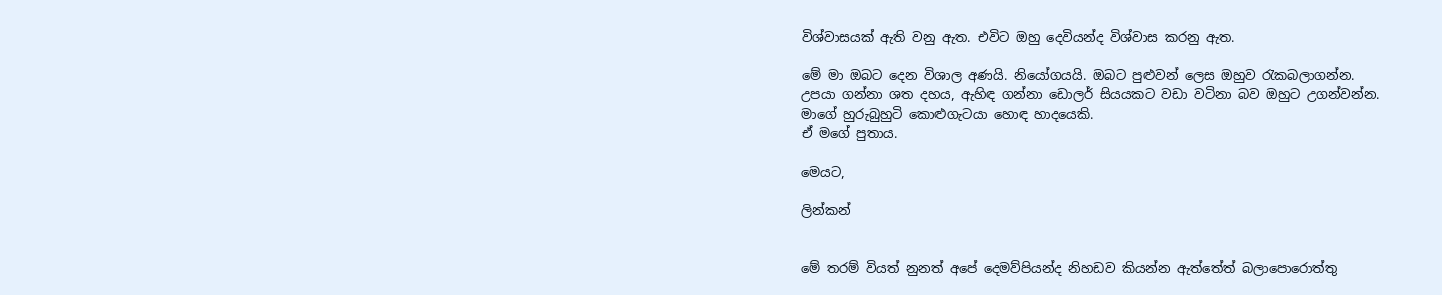විශ්වාසයක් ඇති වනු ඇත. එවිට ඔහු දෙවියන්ද විශ්වාස කරනු ඇත.

මේ මා ඔබට දෙන විශාල අණයි. නියෝගයයි. ඔබට පුළුවන් ලෙස ඔහුව රැකබලාගන්න.
උපයා ගන්නා ශත දහය, ඇහිඳ ගන්නා ඩොලර් සියයකට වඩා වටිනා බව ඔහුට උගන්වන්න.
මාගේ හුරුබුහුටි කොළුගැටයා හොඳ හාදයෙකි.
ඒ මගේ පුතාය.

මෙයට,

ලින්කන්


මේ තරම් වියත් නුනත් අපේ දෙමව්පියන්ද නිහඩව කියන්න ඇත්තේත් බලාපොරොත්තු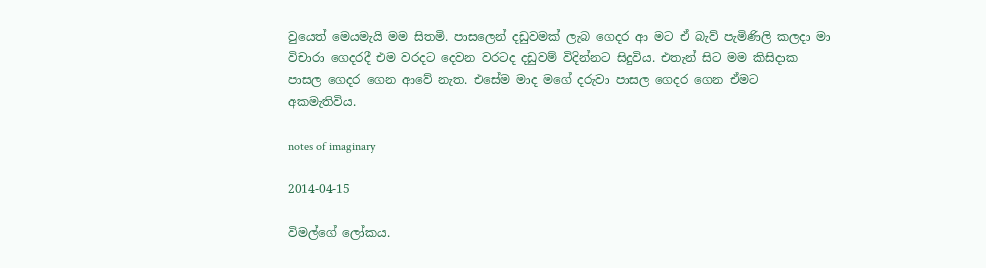වුයෙත් මෙයමැයි මම සිතමි. පාසලෙන් දඩුවමක් ලැබ ගෙදර ආ මට ඒ බැව් පැමිණිලි කලදා මා විචාරා ගෙදරදී එම වරදට දෙවන වරටද දඩුවම් විදින්නට සිදුවිය. එතැන් සිට මම කිසිදාක පාසල ගෙදර ගෙන ආවේ නැත. එසේම මාද මගේ දරුවා පාසල ගෙදර ගෙන ඒමට අකමැතිවිය.

notes of imaginary

2014-04-15

විමල්ගේ ලෝකය.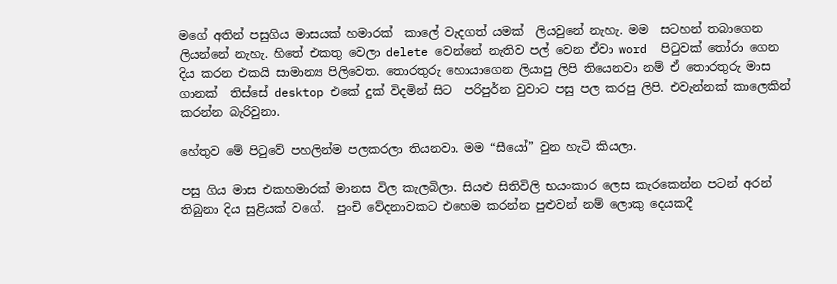මගේ අතින් පසුගිය මාසයක් හමාරක්  කාලේ වැදගත් යමක්  ලියවුනේ නැහැ. මම  සටහන් තබාගෙන ලියන්නේ නැහැ. හිතේ එකතු වෙලා delete වෙන්නේ නැතිව පල් වෙන ඒවා word  පිටුවක් තෝරා ගෙන දිය කරන එකයි සාමාන්‍ය පිලිවෙත. තොරතුරු හොයාගෙන ලියාපු ලිපි තියෙනවා නම් ඒ තොරතුරු මාස ගානක්  තිස්සේ desktop එකේ දුක් විදමින් සිට  පරිපුර්න වුවාට පසු පල කරපු ලිපි. එවැන්නක් කාලෙකින් කරන්න බැරිවුනා.

හේතුව මේ පිටුවේ පහලින්ම පලකරලා තියනවා. මම “සීයෝ” වුන හැටි කියලා.

පසු ගිය මාස එකහමාරක් මානස විල කැලබිලා. සියළු සිතිවිලි භයංකාර ලෙස කැරකෙන්න පටන් අරන් තිබුනා දිය සුළියක් වගේ.  පුංචි වේදනාවකට එහෙම කරන්න පුළුවන් නම් ලොකු දෙයකදී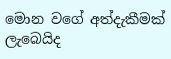මොන වගේ අත්දැකීමක් ලැබෙයිද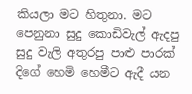කියලා මට හිතුනා. මට පෙනුනා සුදු කොඩිවැල් ඇදපු සුදු වැලි අතුරපු පාළු පාරක් දිගේ හෙමි හෙමීට ඇදී යන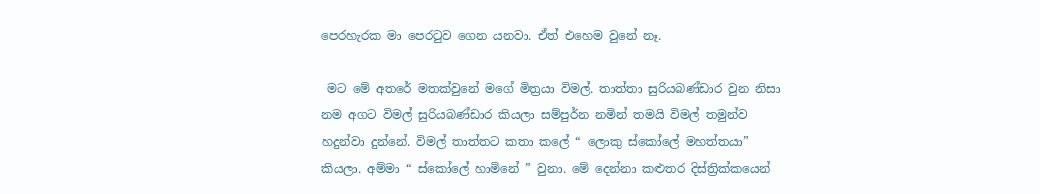පෙරහැරක මා පෙරටුව ගෙන යනවා. ඒත් එහෙම වුනේ නෑ.

 මට මේ අතරේ මතක්වුනේ මගේ මිත්‍රයා විමල්. තාත්තා සුරියබණ්ඩාර වුන නිසා නම අගට විමල් සුරියබණ්ඩාර කියලා සම්පුර්න නමින් තමයි විමල් තමුන්ව හදුන්වා දුන්නේ. විමල් තාත්තට කතා කලේ “ ලොකු ස්කෝලේ මහත්තයා”  කියලා. අම්මා “ ස්කෝලේ හාමිනේ ” වුනා. මේ දෙන්නා කළුතර දිස්ත්‍රික්කයෙන්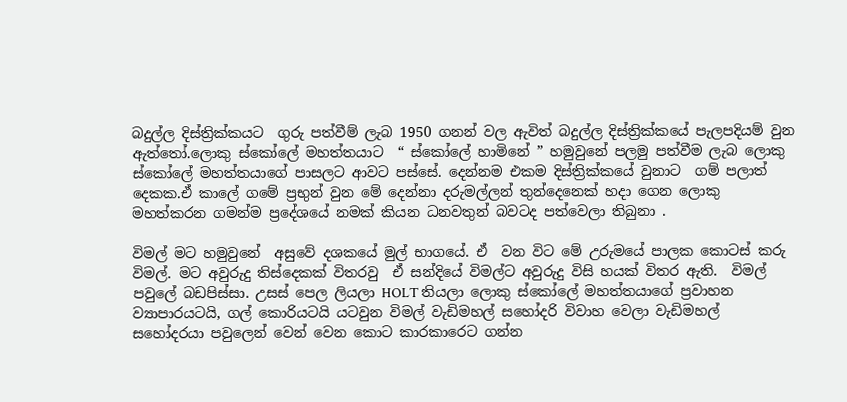බදුල්ල දිස්ත්‍රික්කයට  ගුරු පත්වීම් ලැබ 1950 ගනන් වල ඇවිත් බදුල්ල දිස්ත්‍රික්කයේ පැලපදියම් වුන ඇත්තෝ.ලොකු ස්කෝලේ මහත්තයාට  “ ස්කෝලේ හාමිනේ ” හමුවුනේ පලමු පත්වීම ලැබ ලොකු ස්කෝලේ මහත්තයාගේ පාසලට ආවට පස්සේ. දෙන්නම එකම දිස්ත්‍රික්කයේ වුනාට  ගම් පලාත් දෙකක.ඒ කාලේ ගමේ ප්‍රභුන් වුන මේ දෙන්නා දරුමල්ලන් තුන්දෙනෙක් හදා ගෙන ලොකු මහත්කරන ගමන්ම ප්‍රදේශයේ නමක් කියන ධනවතුන් බවටද පත්වෙලා තිබුනා .

විමල් මට හමුවුනේ  අසුවේ දශකයේ මුල් භාගයේ. ඒ  වන විට මේ උරුමයේ පාලක කොටස් කරු විමල්. මට අවුරුදු තිස්දෙකක් විතරවු  ඒ සන්දියේ විමල්ට අවුරුදු විසි හයක් විතර ඇති.  විමල් පවුලේ බඩපිස්සා. උසස් පෙල ලියලා HOLT තියලා ලොකු ස්කෝලේ මහත්තයාගේ ප්‍රවාහන ව්‍යාපාරයටයි, ගල් කොරියටයි යටවුන විමල් වැඩිමහල් සහෝදරි විවාහ වෙලා වැඩිමහල් සහෝදරයා පවුලෙන් වෙන් වෙන කොට කාරකාරෙට ගන්න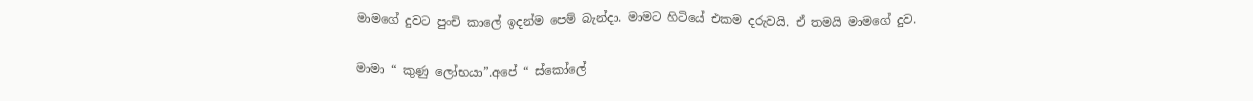මාමගේ දුවට පුංචි කා‍ලේ ඉදන්ම පෙම් බැන්දා. මාමට හිටියේ එකම දරුවයි. ඒ තමයි මාමගේ දුව.

මාමා “ කුණු ලෝභයා”.අපේ “ ස්කෝලේ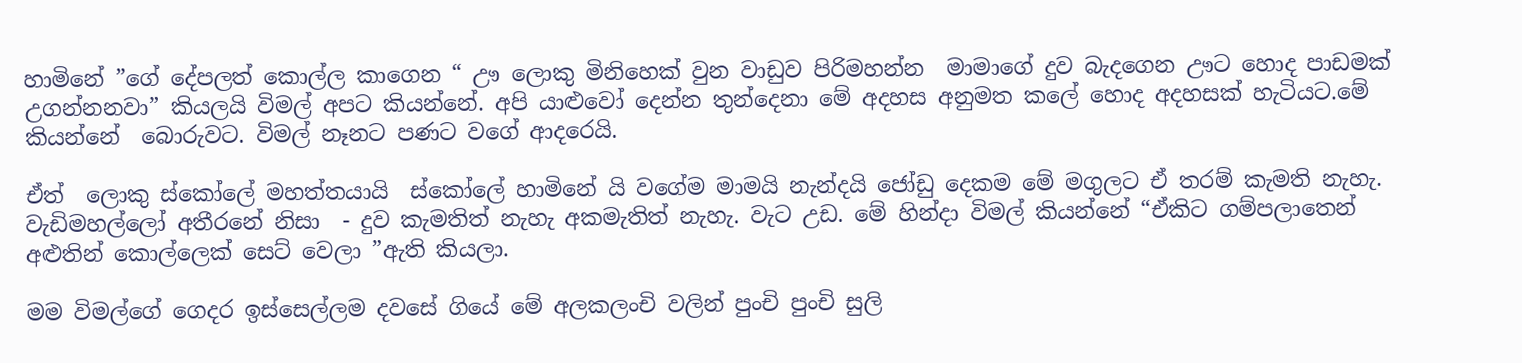හාමිනේ ”ගේ දේපලත් කොල්ල කාගෙන “ ඌ ලොකු මිනිහෙක් වුන වාඩුව පිරිමහන්න  මාමාගේ දුව බැදගෙන ඌට හොද පාඩමක් උගන්නනවා” කියලයි විමල් අපට කියන්නේ. අපි යාළුවෝ දෙන්න තුන්දෙනා මේ අදහස අනුමත කලේ හොද අදහසක් හැටියට.මේ කියන්නේ  බොරුවට. විමල් නෑනට පණට වගේ ආදරෙයි.

ඒත්  ලොකු ස්කෝලේ මහත්තයායි  ස්කෝලේ හාමිනේ යි වගේම මාමයි නැන්දයි ජෝඩු දෙකම මේ මගුලට ඒ තරම් කැමති නැහැ. වැඩිමහල්ලෝ අතීරනේ නිසා  - දුව කැමතිත් නැහැ අකමැතිත් නැහැ. වැට උඩ. මේ හින්දා විමල් කියන්නේ “ඒකිට ගම්පලාතෙන් අළුතින් කොල්ලෙක් සෙට් වෙලා ”ඇති කියලා.

මම විමල්ගේ ගෙදර ඉස්සෙල්ලම දවසේ ගියේ මේ අලකලංචි වලින් පුංචි පුංචි සුලි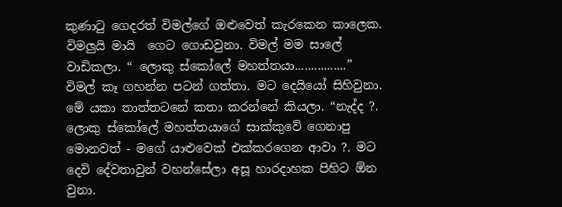කුණාටු ගෙදරත් විමල්ගේ ඔළුවෙත් කැරකෙන කාලෙක. විමලුයි මායි  ගෙට ගොඩවුනා. විමල් මම සාලේ වාඩිකලා. “ ලොකු ස්කෝලේ මහත්තයා................”  විමල් කෑ ගහන්න පටන් ගත්තා. මට දෙයියෝ සිහිවුනා. මේ යකා තාත්තටනේ කතා කරන්නේ කියලා. “නැද්ද ?. ලොකු ස්කෝලේ මහත්තයාගේ සාක්කුවේ ගෙනාපු මොනවත් - මගේ යාළුවෙක් එක්කරගෙන ආවා ?. මට දෙවි දේවතාවුන් වහන්සේලා අසූ හාරදාහක පිහිට ඕන වුනා.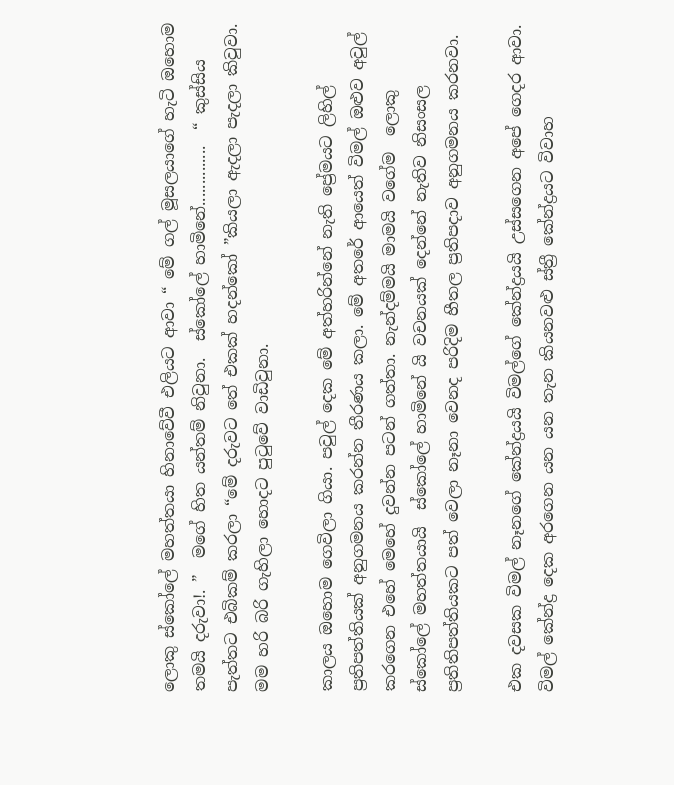ලොකු ස්කෝලේ මහත්තයා හිනාවේවී එලියට ආවා “ මේ ගල් මූසලයාගේ හැටි ඔහොම තමයි දරුවා!. ”  මගේ හිත යන්තම් නිවුනා.  ස්කෝලේ හාමිනේ..............  “ කුස්සිය පැත්තට එබිකම් කරලා “මේ දරුවට තේ එකක් හදන්කෝ ”කියලා ඇදලා පැදලා කිවුවා. මම හරි බරි ගැහිලා හොදට පුටුවේ වාඩිවුනා.

කාලය ඔහොම ගෙවිලා ගියා. පවුල් දෙක මේ අත්හරින්නේ නැති ප්‍රේමයට ලිහිල් ප්‍රතිපත්තියක් අනුගමනය කරන්න තීරණය කලා. මේ අතරේ ආයෙත් විමල් ඔළුව අවුල් කරගෙන එහේ මෙහේ දුවන්න පටන් ගත්තා. නැන්දම්මයි මාමයි වගේම  ලොකු ස්කෝලේ මහත්තයායි  ස්කෝලේ හාමිනේ යි වචනයක් දෙන්නේ නැතිව නිසංසල ප්‍රතිතිපත්තියකට පත් වෙලා නෑනා වෙනද පරිදිම හීතල ප්‍රතිපදාව අනුගමනය කරනවා.

එක දවසක විමල් නෑනගේ කේන්ද්‍රයයි විමල්ගේ කේන්ද්‍රයයි උස්සගෙන අපේ ගෙදර ආවා. විමල් කේන්ද්‍ර දෙක අරගෙන යන යන තැන කියනවළු ස්ත්‍රී කේන්ද්‍රයට විවාහ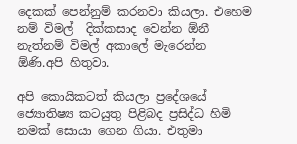දෙකක් පෙන්නුම් කරනවා කියලා. එහෙම නම් විමල්  දික්කසාද වෙන්න ඕනී නැත්නම් විමල් අකාලේ මැරෙන්න ඕණි.අපි හිතුවා.

අපි කොයිකටත් කියලා ප්‍රදේශයේ ජ්‍යොතිෂ්‍ය කටයුතු පිළිබද ප්‍රසිද්ධ හිමි නමක් සොයා ගෙන ගියා. එතුමා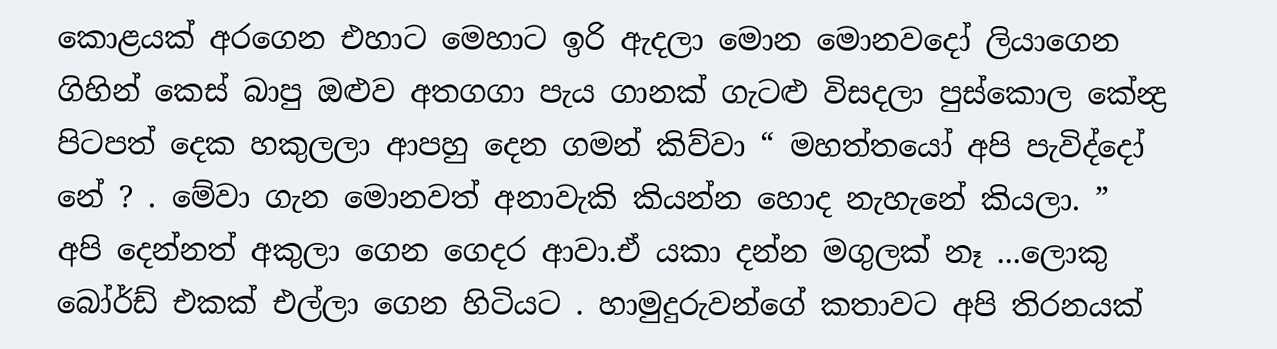කොළයක් අරගෙන එහාට මෙහාට ඉරි ඇදලා මොන මොනවදෝ ලියාගෙන ගිහින් කෙස් බාපු ඔළුව අතගගා පැය ගානක් ගැටළු විසදලා පුස්කොල කේන්‍ද්‍ර පිටපත් දෙක හකුලලා ආපහු දෙන ගමන් කිව්වා “ මහත්තයෝ අපි පැවිද්දෝ නේ ? . මේවා ගැන මොනවත් අනාවැකි කියන්න හොද නැහැනේ කියලා. ”
අපි දෙන්නත් අකුලා ගෙන ගෙදර ආවා.ඒ යකා දන්න මගුලක් නෑ ...ලොකු බෝර්ඩ් එකක් එල්ලා ගෙන හිටියට . හාමුදුරුවන්ගේ කතාවට අපි තිරනයක්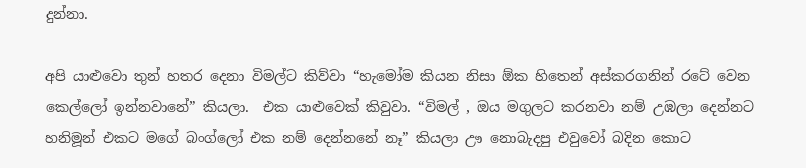දුන්නා.

අපි යාළුවො තුන් හතර දෙනා විමල්ට කිව්වා “හැමෝම කියන නිසා ඕක හිතෙන් අස්කරගනින් රටේ වෙන කෙල්ලෝ ඉන්නවානේ” කියලා.  එක යාළුවෙක් කිවුවා. “විමල් , ඔය මගුලට කරනවා නම් උඹලා දෙන්නට හනිමූන් එකට මගේ බංග්ලෝ එක නම් දෙන්නනේ නෑ” කියලා ඌ නොබැදපු එවුවෝ බදින කොට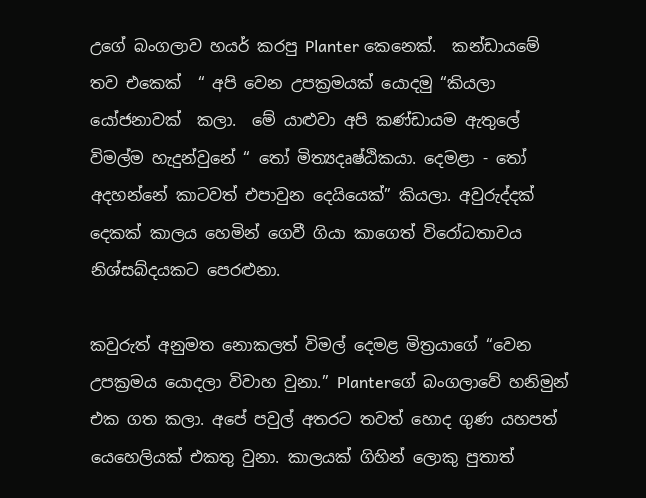උගේ බංගලාව හයර් කරපු Planter කෙනෙක්.  කන්ඩායමේ තව එකෙක්  “ අපි වෙන උපක්‍රමයක් යොදමු “කියලා යෝජනාවක්  කලා.  මේ යාළුවා අපි කණ්ඩායම ඇතුලේ විමල්ම හැදුන්වුනේ “ තෝ මිත්‍යදෘෂ්ඨිකයා. දෙමළා - තෝ අදහන්නේ කාටවත් එපාවුන දෙයියෙක්” කියලා. අවුරුද්දක් දෙකක් කාලය හෙමින් ගෙවී ගියා කාගෙත් විරෝධතාවය නිශ්සබ්දයකට පෙරළුනා.

කවුරුත් අනුමත නොකලත් විමල් දෙමළ මිත්‍රයාගේ “වෙන උපක්‍රමය යොදලා විවාහ වුනා.” Planterගේ බංගලාවේ හනිමුන් එක ගත කලා. අපේ පවුල් අතරට තවත් හොද ගුණ යහපත් යෙහෙලියක් එකතු වුනා. කාලයක් ගිහින් ලොකු පුතාත්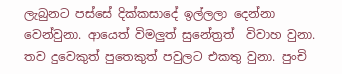ලැබුනට පස්සේ දික්කසාදේ ඉල්ලලා දෙන්නා වෙන්වුනා. ආයෙත් විමලුත් සුනේත්‍රත්  විවාහ වුනා.  තව දුවෙකුත් පුතෙකුත් පවුලට එකතු වුනා. පුංචි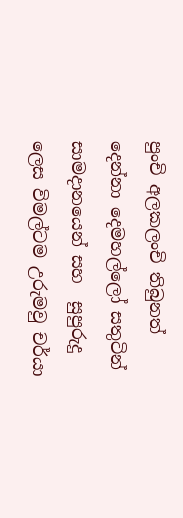පුංචි අලකලංචි තිබුනත් දෙන්නා දෙමහල්ලෝ සතුටින් සාමදානයෙන් සහ  සුපුරුදු ලෙස විමල්ටම උරුමවු චර්යා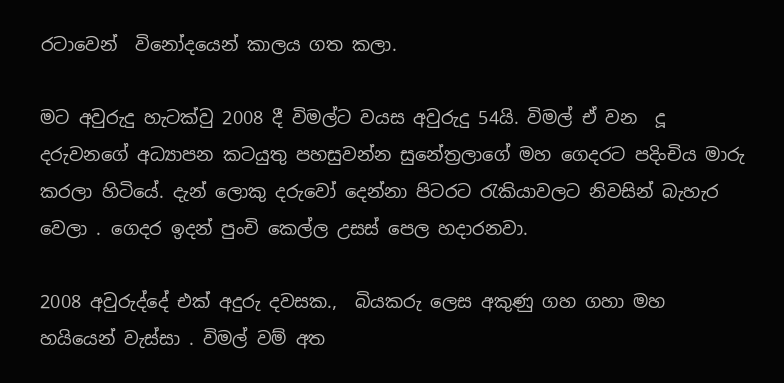රටාවෙන්  විනෝදයෙන් කාලය ගත කලා.

මට අවුරුදු හැටක්වු 2008 දී විමල්ට වයස අවුරුදු 54යි. විමල් ඒ වන  දූ දරුවනගේ අධ්‍යාපන කටයුතු පහසුවන්න සුනේත්‍රලාගේ මහ ගෙදරට පදිංචිය මාරු කරලා හිටියේ. දැන් ලොකු දරුවෝ දෙන්නා පිටරට රැකියාවලට නිවසින් බැහැර වෙලා . ගෙදර ඉදන් පුංචි කෙල්ල උසස් පෙල හදාරනවා.

2008 අවුරුද්දේ එක් අදුරු දවසක.,  බියකරු ලෙස අකුණු ගහ ගහා මහ හයියෙන් වැස්සා . විමල් වම් අත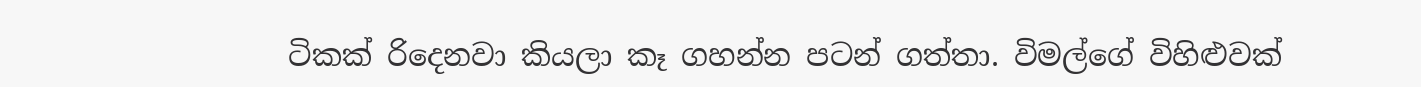ටිකක් රිදෙනවා කියලා කෑ ගහන්න පටන් ගත්තා. විමල්ගේ විහිළුවක්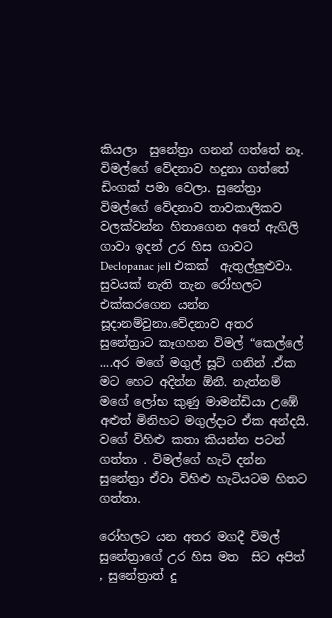කියලා  සුනේත්‍රා ගනන් ගත්තේ නෑ. විමල්ගේ වේදනාව හදුනා ගත්තේ ඩිංගක් පමා වෙලා. සුනේත්‍රා   විමල්ගේ වේදනාව තාවකාලිකව වලක්වන්න හිතාගෙන අතේ ඇගිලි ගාවා ඉදන් උර හිස ගාවට Declopanac jell එකක්  ඇතුල්ලුළුවා. සුවයක් නැති තැන රෝහලට එක්කරගෙන යන්න සූදානම්වුනා.වේදනාව අතර සුනේත්‍රාට කෑගහන විමල් “කෙල්ලේ ....අර මගේ මගුල් සූට් ගනින් .ඒක මට හෙට අදින්න ඕනී. නැත්නම්  මගේ ලෝභ කුණු මාමන්ඩියා උඹේ අළුත් මිනිහට මගුල්දාට ඒක අන්දයි. වගේ විහිළු කතා කියන්න පටන් ගත්තා . විමල්ගේ හැටි දන්න සුනේත්‍රා ඒවා විහිළු හැටියටම හිතට  ගත්තා.

රෝහලට යන අතර මගදී විමල් සුනේත්‍රාගේ උර හිස මත  සිට අපිත් , සුනේත්‍රාත් දු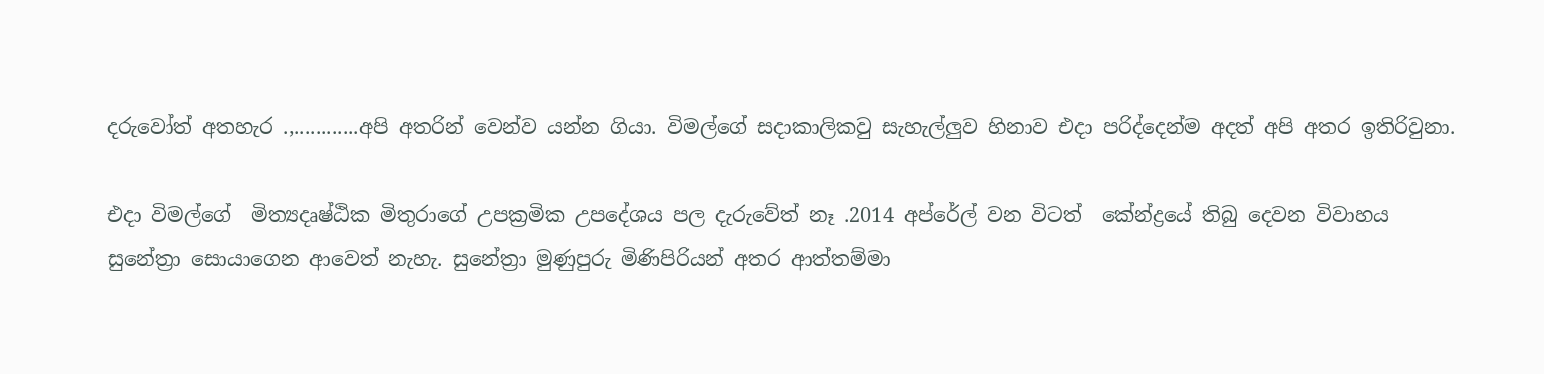දරුවෝත් අතහැර .,............අපි අතරින් වෙන්ව යන්න ගියා. විමල්ගේ සදාකාලිකවු සැහැල්ලුව හිනාව එදා පරිද්දෙන්ම අදත් අපි අතර ඉතිරිවුනා.

එදා විමල්ගේ  මිත්‍යදෘෂ්ඨික මිතුරාගේ උපක්‍රමික උපදේශය පල දැරුවේත් නෑ .2014 අප්රේල් වන විටත්  කේන්ද්‍රයේ තිබු දෙවන විවාහය සුනේත්‍රා සොයාගෙන ආවෙත් නැහැ. සුනේත්‍රා මුණුපුරු මිණිපිරියන් අතර ආත්තම්මා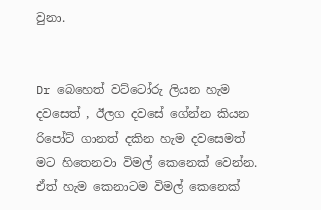වුනා.


Dr බෙහෙත් වට්ටෝරු ලියන හැම දවසෙත් , ඊලග දවසේ ගේන්න කියන රිපෝට් ගානත් දකින හැම දවසෙමත් මට හිතෙනවා විමල් කෙනෙක් වෙන්න. ඒත් හැම කෙනාටම විමල් කෙනෙක්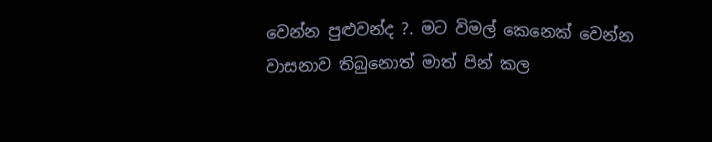වෙන්න පුළුවන්ද ?. මට විමල් කෙනෙක් වෙන්න වාසනාව තිබුනොත් මාත් පින් කල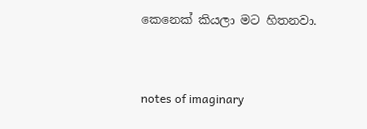කෙනෙක් කියලා මට හිතනවා.


notes of imaginary